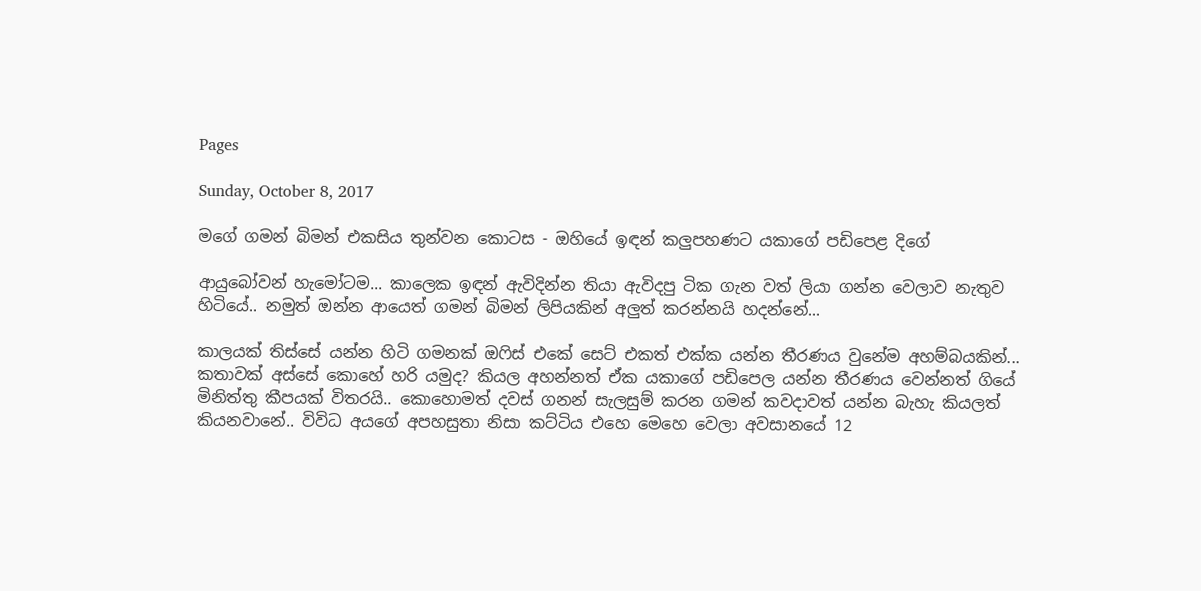Pages

Sunday, October 8, 2017

මගේ ගමන් බිමන් එකසිය තුන්වන කොටස - ඔහියේ ඉඳන් කලුපහණට යකාගේ පඩිපෙළ දිගේ

ආයුබෝවන් හැමෝටම... කාලෙක ඉඳන් ඇවිදින්න තියා ඇවිදපු ටික ගැන වත් ලියා ගන්න වෙලාව නැතුව හිටියේ.. නමුත් ඔන්න ආයෙත් ගමන් බිමන් ලිපියකින් අලුත් කරන්නයි හදන්නේ...

කාලයක් තිස්සේ යන්න හිටි ගමනක් ඔෆිස් එකේ සෙට් එකත් එක්ක යන්න තීරණය වුනේම අහම්බයකින්... කතාවක් අස්සේ කොහේ හරි යමුද? කියල අහන්නත් ඒක යකාගේ පඩිපෙල යන්න තීරණය වෙන්නත් ගියේ මිනිත්තු කීපයක් විතරයි.. කොහොමත් දවස් ගනන් සැලසුම් කරන ගමන් කවදාවත් යන්න බැහැ කියලත් කියනවානේ.. විවිධ අයගේ අපහසුතා නිසා කට්ටිය එහෙ මෙහෙ වෙලා අවසානයේ 12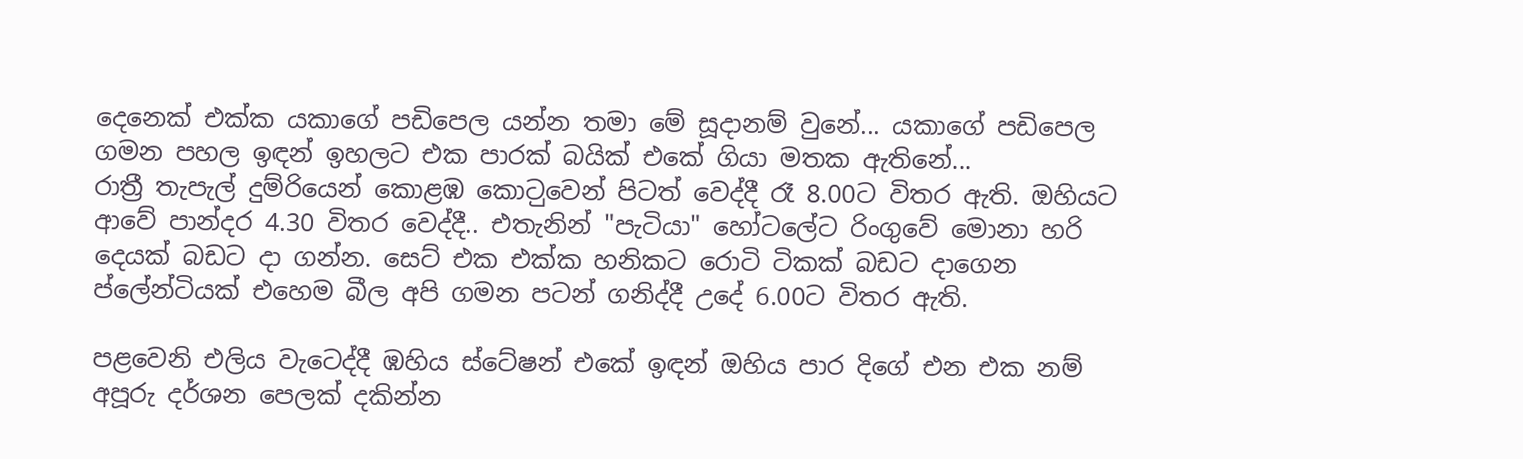දෙනෙක් එක්ක යකා‍ගේ පඩිපෙල යන්න තමා මේ සූදානම් වුනේ... යකාගේ පඩිපෙල ගමන පහල ඉඳන් ඉහලට එක පාරක් බයික් එකේ ගියා මතක ඇතිනේ...
රාත්‍රී තැපැල් දුම්රියෙන් කොළඹ කොට‍ුවෙන් පිටත් වෙද්දී රෑ 8.00ට විතර ඇති. ඔහියට ආවේ පාන්දර 4.30 විතර වෙද්දී.. එතැනින් "පැටියා" හෝටලේට රිංගුවේ මොනා හරි දෙයක් බඩට දා ගන්න. සෙට් එක එක්ක හනිකට රොටි ටිකක් බඩට දාගෙන ප්ලේන්ටියක් එහෙම බීල අපි ගමන පටන් ගනිද්දී උදේ 6.00ට විතර ඇති.

පළවෙනි එලිය වැටෙද්දී ඹහිය ස්ටේෂන් එකේ ඉඳන් ඔහිය පාර දිගේ එන එක නම් අපූරු දර්ශන පෙලක් දකින්න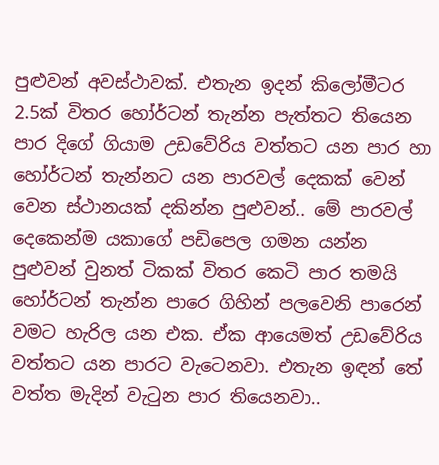පුළුවන් අවස්ථාවක්. එතැන ඉදන් කිලෝමීටර 2.5ක් විතර හෝර්ටන් තැන්න පැත්තට තියෙන පාර දිගේ ගියාම උඩවේරිය වත්තට යන පාර හා හෝර්ටන් තැන්නට යන පාරවල් දෙකක් වෙන් වෙන ස්ථානයක් දකින්න පුළුවන්.. මේ පාරවල් දෙකෙන්ම යකාගේ පඩිපෙල ගමන යන්න පුළුවන් වුනත් ටිකක් විතර කෙටි පාර තමයි හෝර්ටන් තැන්න පාරෙ ගිහින් පලවෙනි පාරෙන් වමට හැරිල යන එක. ඒක ආයෙමත් උඩවේරිය වත්තට යන පාරට වැටෙනවා. එතැන ඉඳන් තේ වත්ත මැදින් වැටුන පාර තියෙනවා..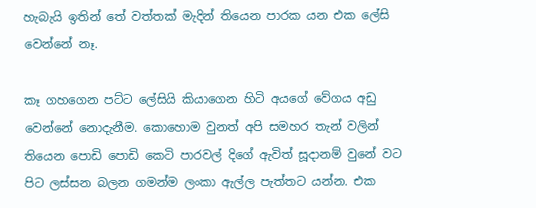හැබැයි ඉතින් තේ වත්තක් මැදින් තියෙන පාරක යන එක ලේසි වෙන්නේ නෑ.

කෑ ගහගෙන පට්ට ලේසියි කියාගෙන හිටි අයගේ වේගය අඩු වෙන්නේ නොදැනීම. කොහොම වුනත් අපි සමහර තැන් වලින් තියෙන පොඩි පොඩි කෙටි පාරවල් දිගේ ඇවිත් සූදානම් වුනේ වට පිට ලස්සන බලන ගමන්ම ලංකා ඇල්ල පැත්තට යන්න. එක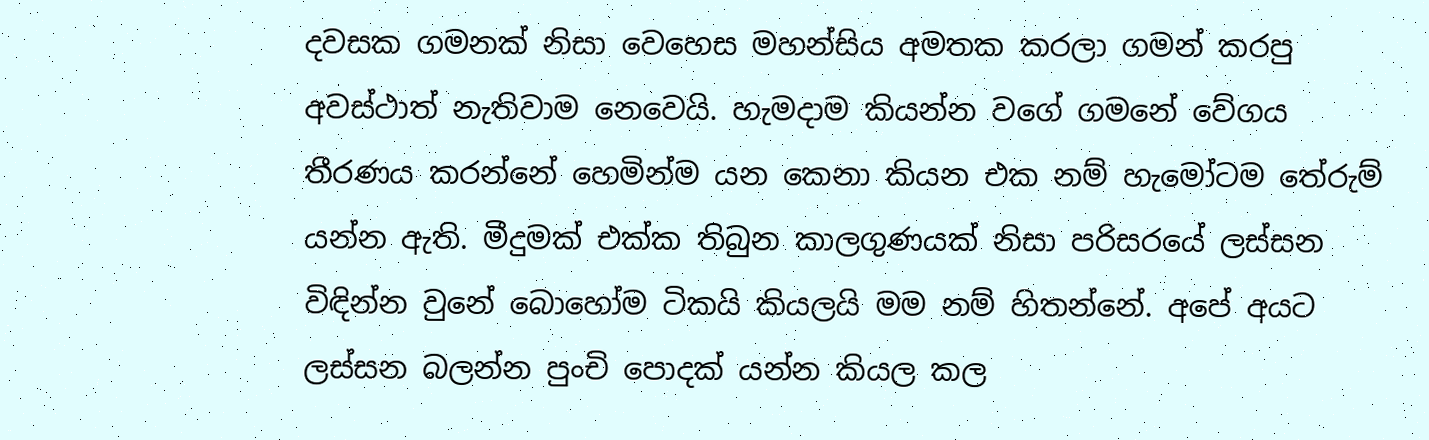දවසක ගමනක් නිසා වෙහෙස මහන්සිය අමතක කරලා ගමන් කරපු අවස්ථාත් නැතිවාම නෙවෙයි. හැමදාම කියන්න වගේ ගමනේ වේගය තීරණය කරන්නේ හෙමින්ම යන කෙනා කියන එක නම් හැමෝටම තේරුම් යන්න ඇති. මීදුමක් එක්ක තිබුන කාලගුණයක් නිසා පරිසරයේ ලස්සන විඳින්න වුනේ බොහෝම ටිකයි කියලයි මම නම් හිතන්නේ. අපේ අයට ලස්සන බලන්න පුංචි පොදක් යන්න කියල කල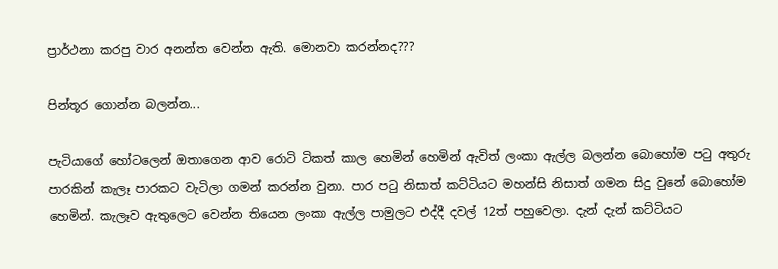ප්‍රාර්ථනා කරපු වාර අනන්ත වෙන්න ඇති. මොනවා කරන්නද???

පින්තූර ගොන්න බලන්න...

පැටියාගේ හෝටලෙන් ඔතාගෙන ආව රොටි ටිකත් කාල හෙමින් හෙමින් ඇවිත් ලංකා ඇල්ල බලන්න බොහෝම පටු අතුරු පාරකින් කැලෑ පාරකට වැටිලා ගමන් කරන්න වුනා. පාර පටු නිසාත් කට්ටියට මහන්සි නිසාත් ගමන සිදු වුනේ බොහෝම හෙමින්. කැලෑව ඇතුලෙට වෙන්න තියෙන ලංකා ඇල්ල පාමුලට එද්දී දවල් 12ත් පහුවෙලා. දැන් දැන් කට්ටියට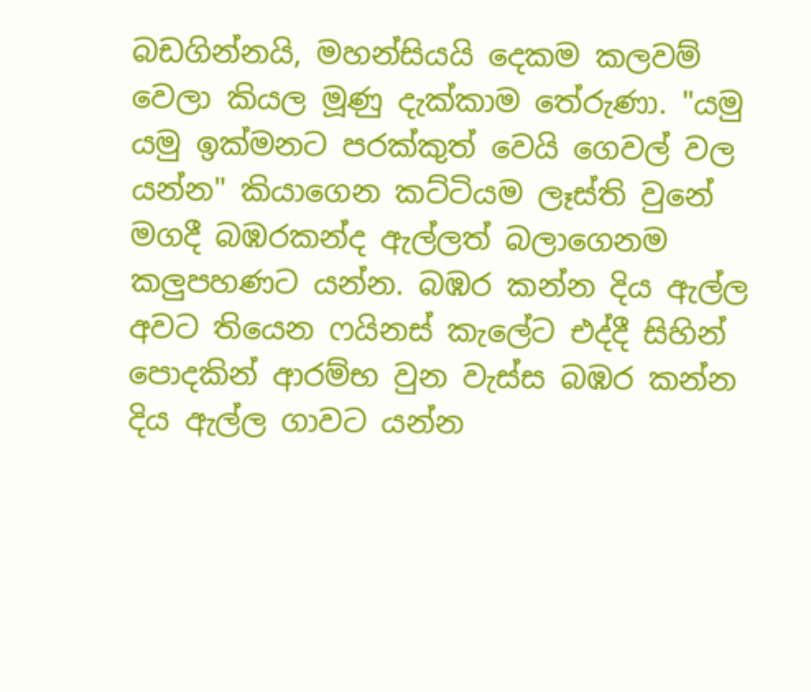බඩගින්නයි, මහන්සියයි දෙකම කලවම් වෙලා කියල මූණු දැක්කාම තේරුණා. "යමු යමු ඉක්මනට පරක්කුත් වෙයි ගෙවල් වල යන්න" කියාගෙන කට්ටියම ලෑස්ති වුනේ මගදී බඹරකන්ද ඇල්ලත් බලාගෙනම කලුපහණට යන්න. බඹර කන්න දිය ඇල්ල අවට තියෙන ෆයිනස් කැලේට එද්දී සිහින් පොදකින් ආරම්භ වුන වැස්ස බඹර කන්න දිය ඇල්ල ගාවට යන්න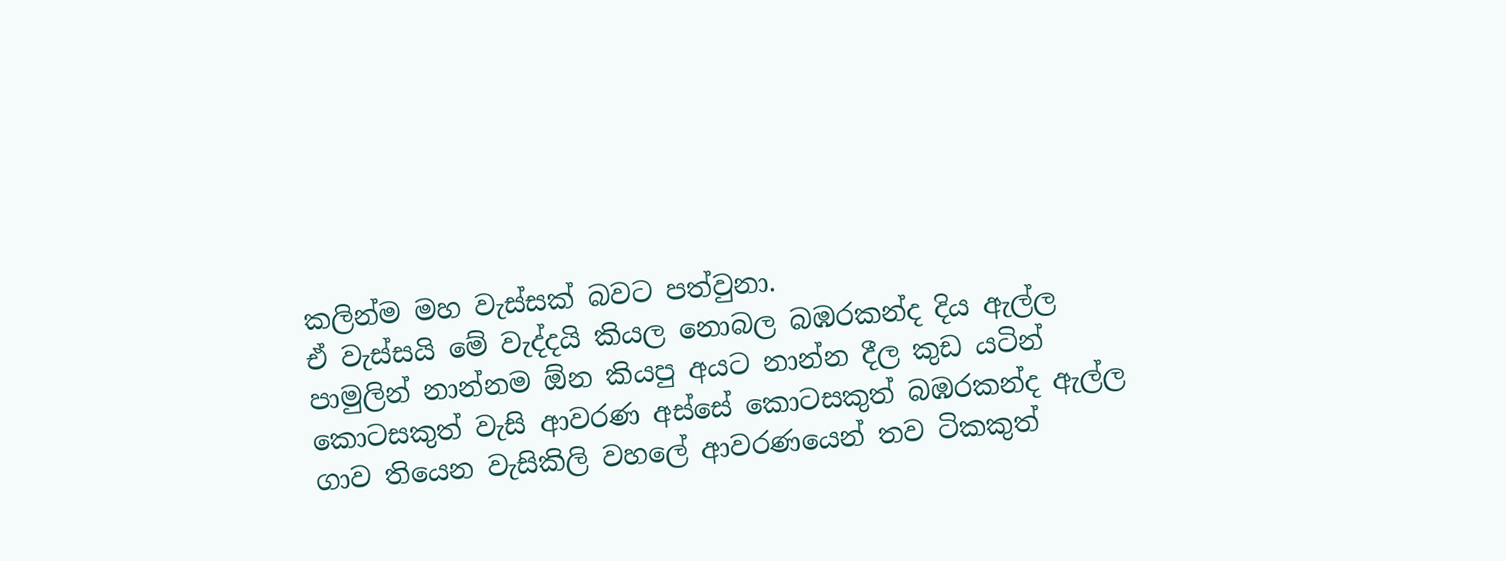කලින්ම මහ වැස්සක් බවට පත්වුනා.
ඒ වැස්සයි මේ වැද්දයි කියල නොබල බඹරකන්ද දිය ඇල්ල පාමුලින් නාන්නම ඕන කියපු අයට නාන්න දීල කුඩ යටින් කොටසකුත් වැසි ආවරණ අස්සේ කොටසකුත් බඹරකන්ද ඇල්ල ගාව තියෙන වැසිකිලි වහලේ ආවරණයෙන් තව ටිකකුත්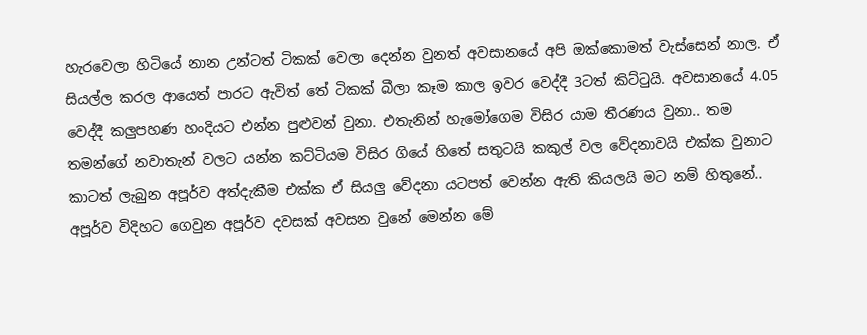හැරවෙලා හිටියේ නාන උන්ටත් ටිකක් වෙලා දෙන්න වුනත් අවසා‍නයේ අපි ඔක්කොමත් වැස්සෙන් නාල. ඒ සියල්ල කරල ආයෙත් පාරට ඇවිත් තේ ටිකක් බීලා කෑම කාල ඉවර වෙද්දී 3ටත් කිට්ටුයි. අවසානයේ 4.05 වෙද්දී කලුපහණ හංදියට එන්න පුළුවන් වුනා. එතැනින් හැමෝගෙම විසිර යාම තීරණය වුනා.. තම තමන්ගේ නවාතැන් වලට යන්න කට්ටියම විසිර ගියේ හිතේ සතුටයි කකුල් වල වේදනාවයි එක්ක වුනාට කාටත් ලැබුන අපූර්ව අත්දැකීම එක්ක ඒ සියලු වේදනා යටපත් වෙන්න ඇති කියලයි මට නම් හිතුනේ..
අපූර්ව විදිහට ගෙවුන අපූර්ව දවසක් අවසන වුනේ මෙන්න මේ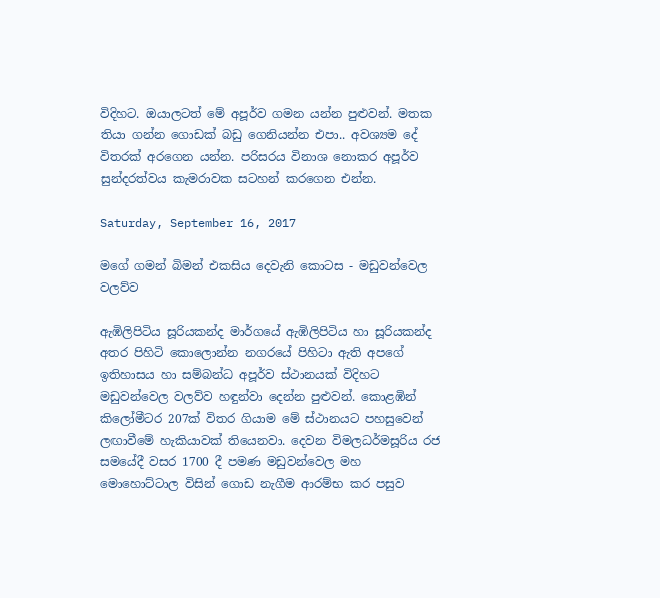විදිහට. ඔයාලටත් මේ අපූර්ව ගමන යන්න පුළුවන්. මතක තියා ගන්න ගොඩක් බඩු ගෙනියන්න එපා.. අවශ්‍යම දේ විතරක් අරගෙන යන්න. පරිසරය විනාශ නොකර අපූර්ව සුන්දරත්වය කැමරාවක සටහන් කරගෙන එන්න.

Saturday, September 16, 2017

මගේ ගමන් බිමන් එකසිය දෙවැනි කොටස - මඩුවන්වෙල වලව්ව

ඇඹිලිපිටිය සූරියකන්ද මාර්ගයේ ඇඹිලිපිටිය හා සූරියකන්ද අතර පිහිටි කොලොන්න නගරයේ පිහිටා ඇති අපගේ ඉතිහාසය හා සම්බන්ධ අපූර්ව ස්ථානයක් විදිහට මඩුවන්වෙල වලව්ව හඳුන්වා දෙන්න පුළුවන්. කොළඹින් කිලෝමීටර 207ක් විතර ගියාම මේ ස්ථානයට පහසුවෙන් ලඟාවීමේ හැකියාවක් තියෙනවා. දෙවන විමලධර්මසූරිය රජ සමයේදී වසර 1700 දී පමණ මඩුවන්වෙල මහ මොහොට්ටාල විසින් ගොඩ නැගීම ආරම්භ කර පසුව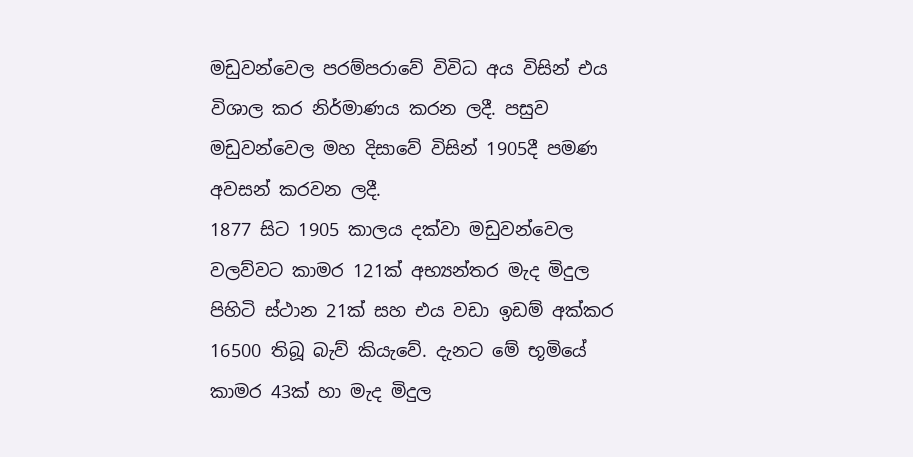මඩුවන්වෙල පරම්ප‍රාවේ විවිධ අය විසින් එය විශාල කර නිර්මාණය කරන ලදී. පසුව මඩුවන්වෙල මහ දිසාවේ විසින් 1905දී පමණ අවසන් කරවන ලදී.
1877 සිට 1905 කාලය දක්වා මඩුවන්වෙල වලව්වට කාමර 121ක් අභ්‍යන්තර මැද මිදුල පිහිටි ස්ථාන 21ක් සහ එය වඩා ඉඩම් අක්කර 16500 තිබූ බැව් කියැවේ. දැනට මේ භූමියේ කාමර 43ක් හා මැද මිදුල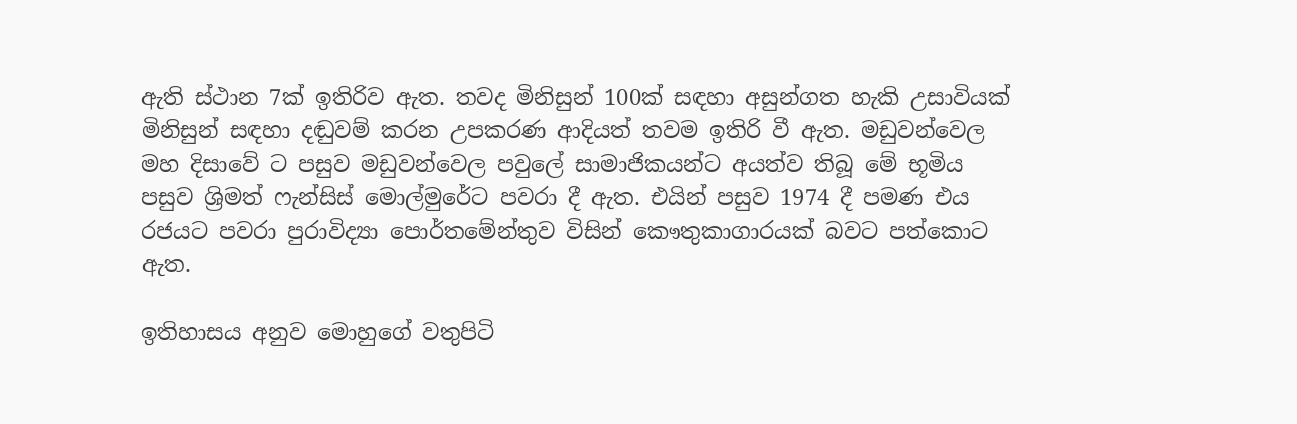ඇති ස්ථාන 7ක් ඉතිරිව ඇත. තවද මිනිසුන් 100ක් සඳහා අසුන්ගත හැකි උසාවියක් මිනිසුන් සඳහා දඬුවම් කරන උපකරණ ආදියත් තවම ඉතිරි වී ඇත. මඩුවන්වෙල මහ දිසාවේ ට පසුව මඩු‍වන්වෙල පවුලේ සාමාජිකයන්ට අයත්ව තිබූ මේ භූමිය පසුව ශ්‍රිමත් ෆැන්සිස් මොල්මුරේට පවරා දී ඇත. එයින් පසුව 1974 දී පමණ එය රජයට පවරා පුරාවිද්‍යා පොර්තමේන්තුව විසින් කෞතුකාගාරයක් බවට පත්කොට ඇත.

ඉතිහාසය අනුව මොහුගේ වතුපිටි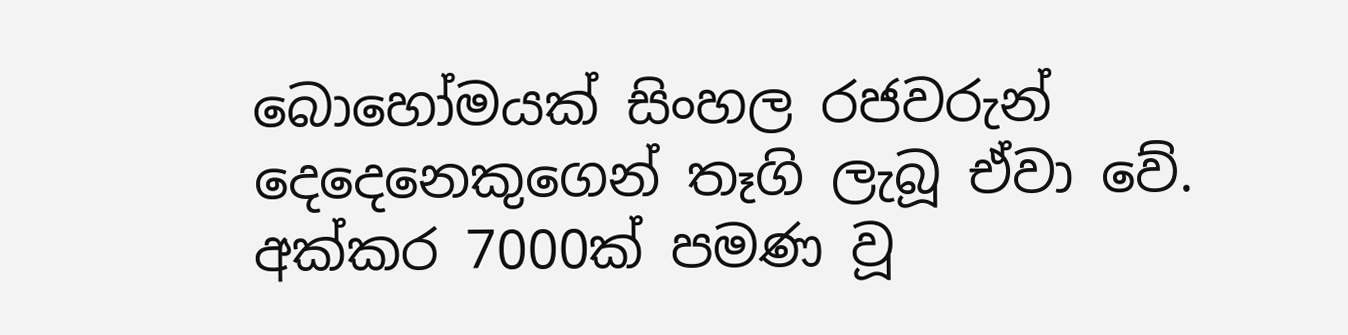බොහෝමයක් සිංහල රජවරුන් දෙදෙනෙකුගෙන් තෑගි ලැබූ ඒවා වේ. අක්කර 7000ක් පමණ වූ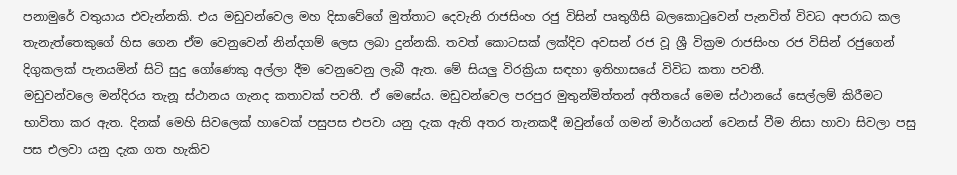පනාමුරේ වතුයාය එවැන්නකි. එය මඩුවන්වෙල මහ දිසාවේගේ මුත්තාට දෙවැනි රාජසිංහ රජු විසින් පෘතුගීසි බලකොටුවෙන් පැනවිත් විවධ අපරාධ කල තැනැත්තෙකුගේ හිස ගෙන ඒම වෙනුවෙන් නින්දගම් ලෙස ලබා දුන්නකි. තවත් කොටසක් ලක්දිව අවසන් රජ වූ ශ්‍රී වික්‍රම රාජසිංහ රජ විසින් රජුගෙන් දිගුකලක් පැනයමින් සිටි සුදු ගෝණෙකු අල්ලා දීම වෙනුවෙනු ලැබී ඇත. මේ සියලු විරක්‍රියා සඳහා ඉතිහාසයේ විවිධ කතා පවතී.
මඩුවන්වලෙ මන්දිරය තැනූ ස්ථානය ගැනද කතාවක් පවතී. ඒ මෙසේය. මඩුවන්වෙල පරපුර මුතුන්මිත්තන් අතීතයේ මෙම ස්ථානයේ සෙල්ලම් කිරීමට භාවිතා කර ඇත. දිනක් මෙහි සිවලෙක් හාවෙක් පසුපස එපවා යනු දැක ඇති අතර තැනකදී ඔවුන්ගේ ගමන් මාර්ගයන් වෙනස් වීම නිසා හාවා සිවලා පසු පස එලවා යනු දැක ගත හැකිව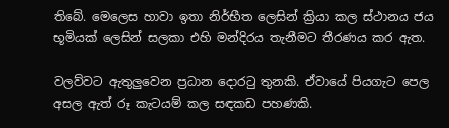තිබේ. මෙලෙස හාවා ඉතා නිර්භීත ලෙසින් ක්‍රියා කල ස්ථානය ජය භූමියක් ලෙසින් සලකා එහි මන්දිරය තැනීමට තීරණය කර ඇත.

වලව්වට ඇතුලුවෙන ප්‍රධාන දොරටු තුනකි. ඒවායේ පියගැට පෙල අසල ඇත් රූ කැටයම් කල සඳකඩ පහණකි.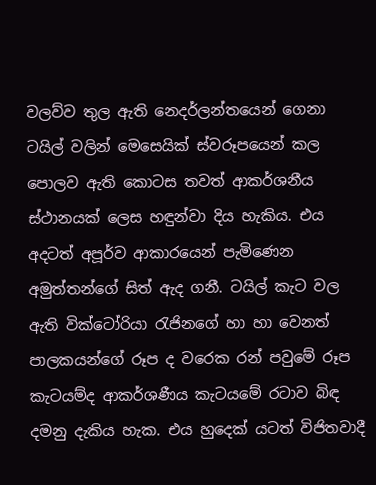වලව්ව තුල ඇති නෙදර්ලන්තයෙන් ගෙනා ටයිල් වලින් මෙසෙයික් ස්වරූපයෙන් කල පොලව ඇති කොටස තවත් ආකර්ශනීය ස්ථානයක් ලෙස හඳුන්වා දිය හැකිය. එය අදටත් අපූර්ව ආකාරයෙන් පැමිණෙන අමුත්තන්ගේ සිත් ඇද ගනී. ටයිල් කැට වල ඇති වික්ටෝරියා රැජිනගේ හා හා වෙනත් පාලකයන්ගේ රූප ද වරෙක රන් පවුමේ රූප කැටයම්ද ආකර්ශණීය කැටයමේ රටාව බිඳ දමනු දැකිය හැක. එය හුදෙක් යටත් විජිතවාදී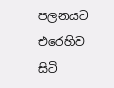පලනයට එරෙහිව සිටි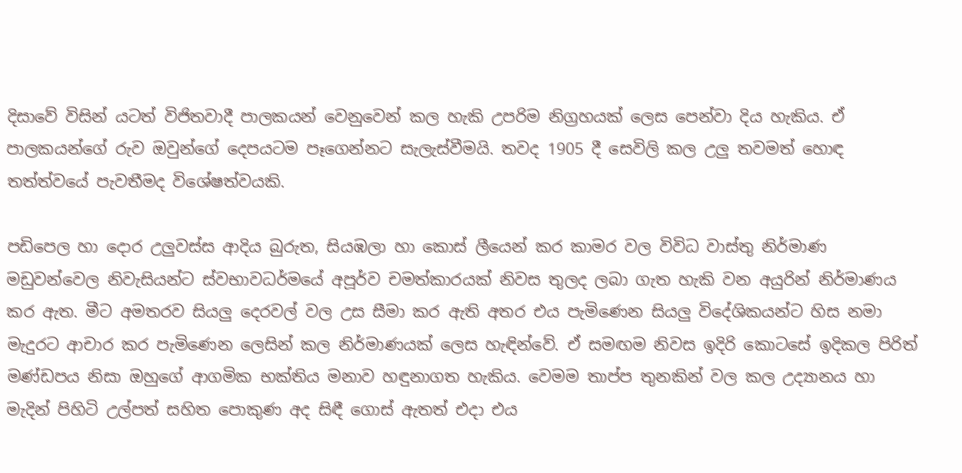දිසාවේ විසින් යටත් විජිතවාදී පාලකයන් වෙනුවෙන් කල හැකි උපරිම නිග්‍රහයක් ලෙස පෙන්වා දිය හැකිය. ඒ පාලකයන්ගේ රුව ඔවුන්ගේ දෙපයටම පෑගෙන්නට සැලැස්වීමයි. තවද 1905 දී සෙවිලි කල උලු තවමත් හොඳ තත්ත්වයේ පැවතීමද විශේෂත්වයකි.

පඩිපෙල හා දොර උලුවස්ස ආදිය බුරුත, සියඹලා හා කොස් ලීයෙන් කර කාමර වල විවිධ වාස්තු නිර්මාණ මඩුවන්වෙල නිවැසියන්ට ස්වභාවධර්මයේ අපූර්ව චමත්කාරයක් නිවස තුලද ලබා ගැත හැකි වන අයුරින් නිර්මාණය කර ඇත. මීට අමතරව සියලු දෙරවල් වල උස සීමා කර ඇති අතර එය පැමිණෙන සියලු විදේශිකයන්ට හිස නමා මැදුරට ආචාර කර පැමිණෙන ලෙසින් කල නිර්මාණයක් ලෙස හැඳින්වේ. ඒ සමඟම නිවස ඉදිරි කොටසේ ඉදිකල පිරිත් මණ්ඩපය නිසා ඔහුගේ ආගමික භක්තිය මනාව හඳුනාගත හැකිය. වෙමම තාප්ප තුනකින් වල කල උද්‍යානය හා මැදින් පිහිටි උල්පත් සහිත පොකුණ අද සිඳී ගොස් ඇතත් එදා එය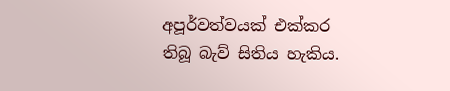අපූර්වත්වයක් එක්කර තිබූ බැව් සිතිය හැකිය.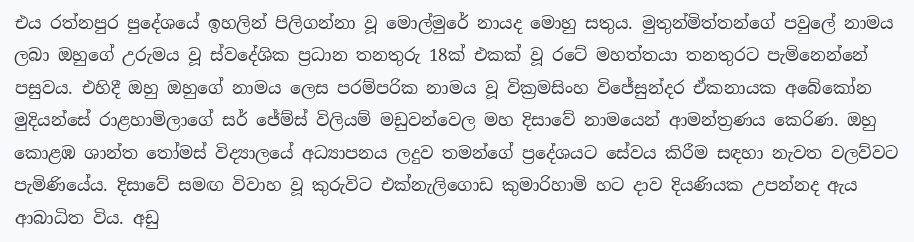එය රත්නපුර පුදේශයේ ඉහලින් පිලිගන්නා වූ මොල්මුරේ නායද මොහු සතුය. මුතුන්මිත්තන්ගේ පවුලේ නාමය ලබා ඔහුගේ උරුමය වූ ස්වදේශික ප්‍රධාන තනතුරු 18ක් එකක් වූ රටේ මහත්තයා තනතුරට පැමිනෙන්නේ පසුවය. එහිදී ඔහු ඔහුගේ නාමය ලෙස පරම්පරික නාමය වූ වික්‍රමසිංහ විජේසුන්දර ඒකනායක අබේකෝන මුදියන්සේ රාළහාමිලාගේ සර් ජේම්ස් විලියම් මඩුවන්වෙල මහ දිසාවේ නාමයෙන් ආමන්ත්‍රණය කෙරිණ. ඔහු කොළඹ ශාන්ත තෝමස් විද්‍යාලයේ අධ්‍යාපනය ලදුව තමන්ගේ ප්‍රදේශයට සේවය කිරීම සඳහා නැවත වලව්වට පැමිණියේය. දිසාවේ සමඟ විවාහ වූ කුරුවිට එක්නැලිගොඩ කුමාරිහාමි හට දාව දියණියක උපන්නද ඇය ආබාධිත විය. අඩු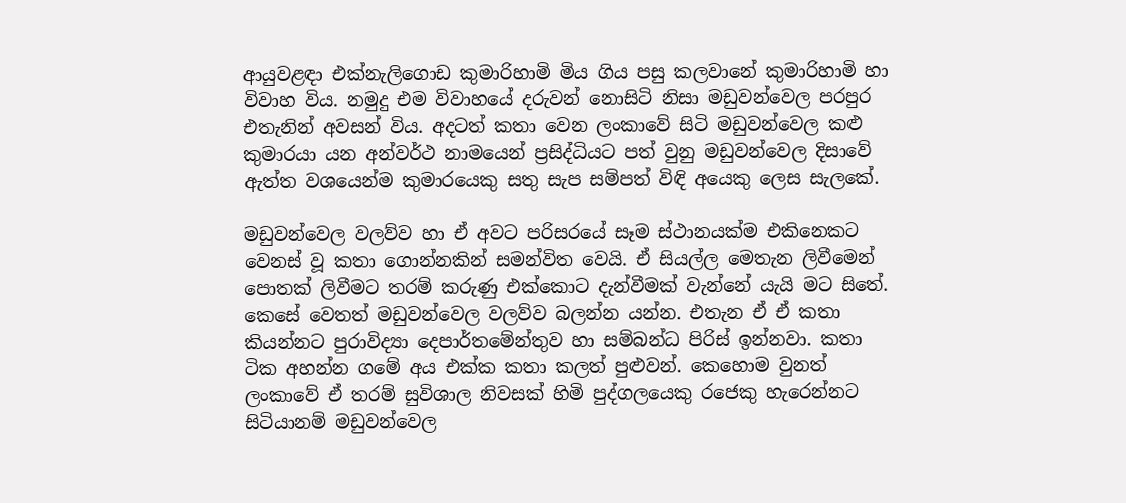ආයුවළඳා එක්නැලිගොඩ කුමාරිහාමි මිය ගිය පසු කලවානේ කුමාරිහාමි හා විවාහ විය. නමුදු එම විවාහයේ දරුවන් නොසිටි නිසා මඩුවන්වෙල පරපුර එතැනින් අවසන් විය. අදටත් කතා වෙන ලංකාවේ සිටි මඩුවන්වෙල කළු කුමාරයා යන අන්වර්ථ නාමයෙන් ප්‍රසිද්ධියට පත් වුනු මඩුවන්වෙල දිසාවේ ඇත්ත වශයෙන්ම කුමාරයෙකු සතු සැප සම්පත් විඳි අයෙකු ලෙස සැලකේ.

මඩුවන්වෙල වලව්ව හා ඒ අවට පරිසරයේ සෑම ස්ථානයක්ම එකිනෙකට වෙනස් වූ කතා ගොන්නකින් සමන්විත වෙයි. ඒ සියල්ල මෙතැන ලිවීමෙන් පොතක් ලිවීමට තරම් කරුණු එක්කොට දැන්වීමක් වැන්නේ යැයි මට සිතේ. කෙසේ වෙතත් මඩුවන්වෙල වලව්ව බලන්න යන්න. එතැන ඒ ඒ කතා කියන්නට පුරාවිද්‍යා දෙපාර්තමේන්තුව හා සම්බන්ධ පිරිස් ඉන්නවා. කතා ටික අහන්න ගමේ අය එක්ක කතා කලත් පුළුවන්. කෙහොම වුනත් ලංකාවේ ඒ තරම් සුවිශාල නිවසක් හිමි පුද්ගලයෙකු රජෙකු හැරෙන්නට සිටියානම් මඩුවන්වෙල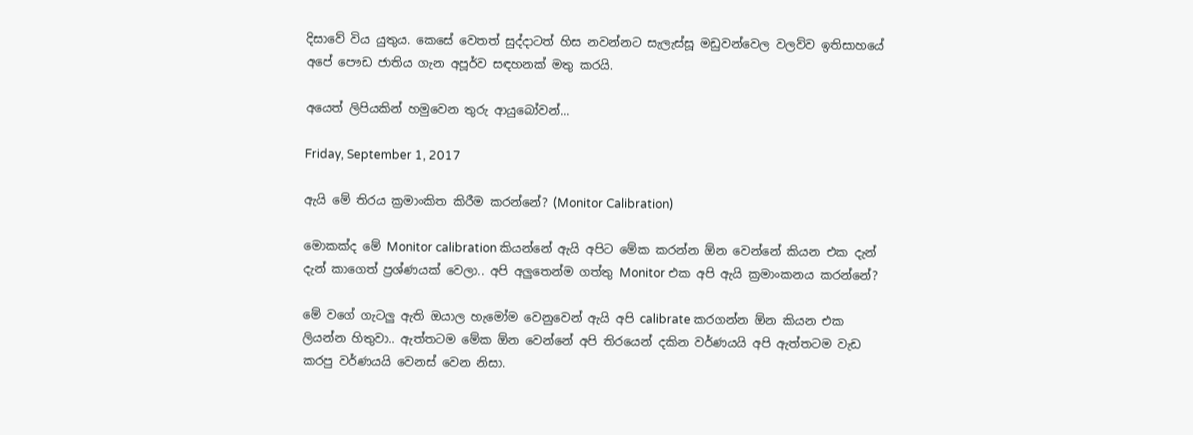දිසාවේ විය යුතුය. කෙසේ වෙතත් සුද්දාටත් හිස නවන්නට සැලැස්සූ මඩුවන්වෙල වලව්ව ඉතිසාහයේ අපේ පෞඩ ජාතිය ගැන අපූර්ව සඳහනක් මතු කරයි.

අයෙත් ලිපියකින් හමුවෙන තුරු ආයුබෝවන්...

Friday, September 1, 2017

ඇයි මේ තිරය ක්‍රමාංකිත කිරීම කරන්නේ? (Monitor Calibration)

මොකක්ද මේ Monitor calibration කියන්නේ ඇයි අපිට මේක කරන්න ඕන වෙන්නේ කියන එක දැන් දැන් කාගෙත් ප්‍රශ්ණයක් වෙලා.. අපි ‍අලුතෙන්ම ගත්තු Monitor එක අපි ඇයි ක්‍රමාංකනය කරන්නේ?

මේ වගේ ගැටලු ඇති ඔයාල හැමෝම වෙනුවෙන් ඇයි අපි calibrate කරගන්න ඕන කියන එක ලියන්න හිතුවා.. ඇත්තටම මේක ඕන වෙන්නේ අපි තිරයෙන් දකින වර්ණයයි අපි ඇත්තටම වැඩ කරපු වර්ණයයි වෙනස් වෙන නිසා.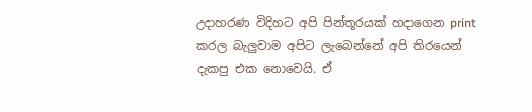උදාහරණ විදිහට අපි පින්තූරයක් හදාගෙන print කරල බැලුවාම අපිට ලැබෙන්නේ අපි තිරයෙන් දැකපු එක නොවෙයි. ඒ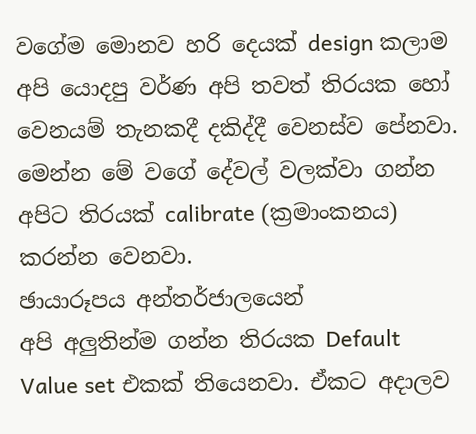වගේම මොනව හරි දෙයක් design කලාම අපි යොදපු වර්ණ අපි තවත් තිරයක හෝ වෙනයම් තැනකදී දකිද්දී වෙනස්ව පේනවා. මෙන්න මේ වගේ දේවල් වලක්වා ගන්න අපිට තිරයක් calibrate (ක්‍රමාංකනය) කරන්න වෙනවා.
ඡායාරූපය අන්තර්ජාලයෙන්
අපි අලුතින්ම ගන්න තිරයක Default Value set එකක් තියෙනවා. ඒකට අදාලව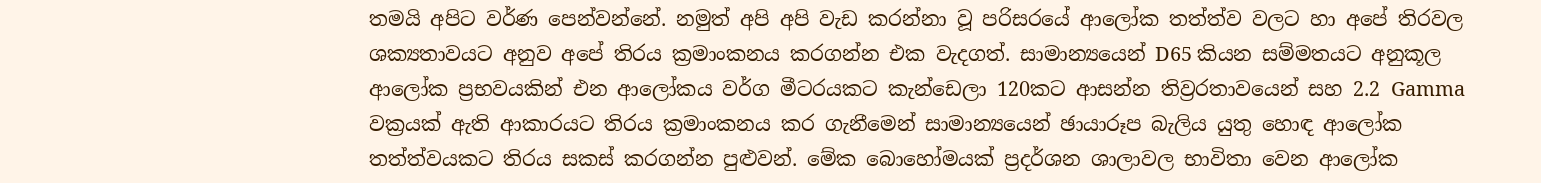තමයි අපිට වර්ණ පෙන්වන්නේ. නමුත් අපි අපි වැඩ කරන්නා වූ පරිසරයේ ආලෝක තත්ත්ව වලට හා අපේ තිරවල ශක්‍යතාවයට අනුව අපේ තිරය ක්‍රමාංකනය කරගන්න එක වැදගත්. සාමාන්‍යයෙන් D65 කියන සම්මතයට අනුකූල ආලෝක ප්‍රභවයකින් එන ආලෝකය වර්ග මීටරයකට කැන්ඩෙලා 120කට ආසන්න තිව්‍රරතාවයෙන් සහ 2.2 Gamma වක්‍රයක් ඇති ආකාරයට තිරය ක්‍රමාංකනය කර ගැනීමෙන් සාමාන්‍යයෙන් ඡායාරූප බැලිය යුතු හොඳ ආලෝක තත්ත්වයකට තිරය සකස් කරගන්න පුළුවන්. මේක බොහෝමයක් ප්‍රදර්ශන ශාලාවල භාවිතා වෙන ආලෝක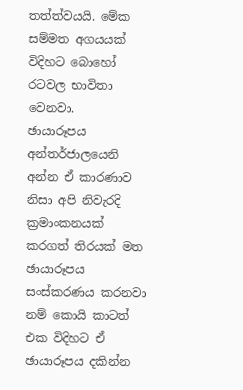තත්ත්වයයි. මේක සම්මත අගයයක් විදිහට බොහෝ රටවල භාවිතා වෙනවා.
ඡායාරූපය අන්තර්ජාලයෙනි
අන්න ඒ කාරණාව නිසා අපි නිවැරදි ක්‍රමාංකනයක් කරගත් තිරයක් මත ඡායාරූපය සංස්කරණය කරනවා නම් කොයි කාටත් එක විදිහට ඒ ඡායාරූපය දකින්න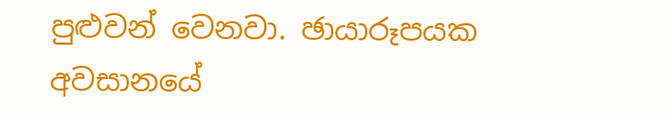පුළුවන් වෙනවා. ඡායාරූපයක අවසානයේ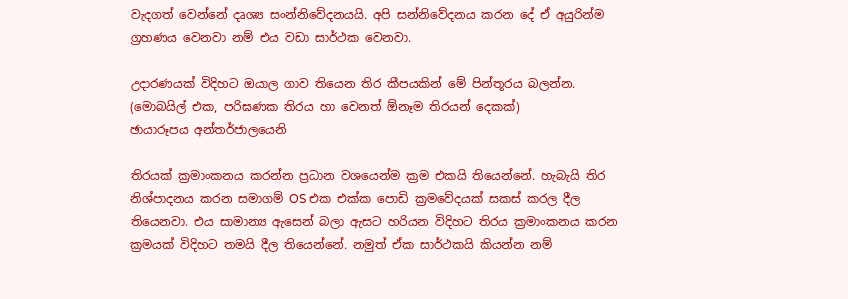වැදගත් වෙන්නේ දෘශ්‍ය සංන්නිවේදනයයි. අපි සන්නිවේදනය කරන දේ ඒ අයුරින්ම ග්‍රහණය වෙනවා නම් එය වඩා සාර්ථක වෙනවා.

උදාරණයක් විදිහට ඔයාල ගාව තියෙන තිර කීපයකින් මේ පින්තූරය බලන්න. (මොබයිල් එක, පරිඝණක තිරය හා වෙනත් ඕනෑම තිරයන් දෙකක්)
ඡායාරූපය අන්තර්ජාලයෙනි

තිරයක් ක්‍රමාංකනය කරන්න ප්‍රධාන වශයෙන්ම ක්‍රම එකයි තියෙන්නේ. හැබැයි තිර නිශ්පාදනය කරන සමාගම් OS එක එක්ක පොඩි ක්‍රමවේදයක් සකස් කරල දීල තියෙනවා. එය සාමාන්‍ය ඇසෙන් බලා ඇසට හරියන විදිහට තිරය ක්‍රමාංකනය කරන ක්‍රමයක් විදිහට තමයි දීල තියෙන්නේ. නමුත් ඒක සාර්ථකයි කියන්න නම්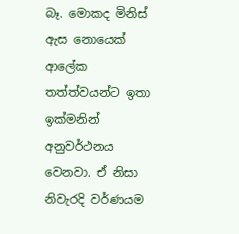බෑ. මොකද මිනිස් ඇස නොයෙක් ආලේක තත්ත්වයන්ට ඉතා ඉක්මනින් අනුවර්ථනය වෙනවා. ඒ නිසා නිවැරදි වර්ණයම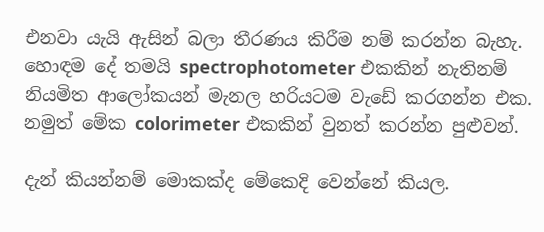එනවා යැයි ඇසින් බලා තීරණය කිරීම නම් කරන්න බැහැ. හොඳම දේ තමයි spectrophotometer එකකින් නැතිනම් නියමිත ආලෝකයන් මැනල හරියටම වැඩේ කරගන්න එක. නමුත් මේක colorimeter එකකින් වුනත් කරන්න පුළුවන්.

දැන් කියන්නම් මොකක්ද මේකෙදි වෙන්නේ කියල.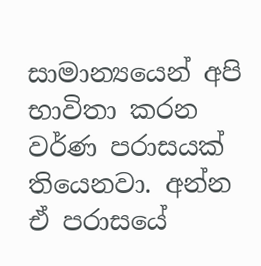සාමාන්‍යයෙන් අපි භාවිතා කරන වර්ණ පරාසයක් තියෙනවා. අන්න ඒ පරාසයේ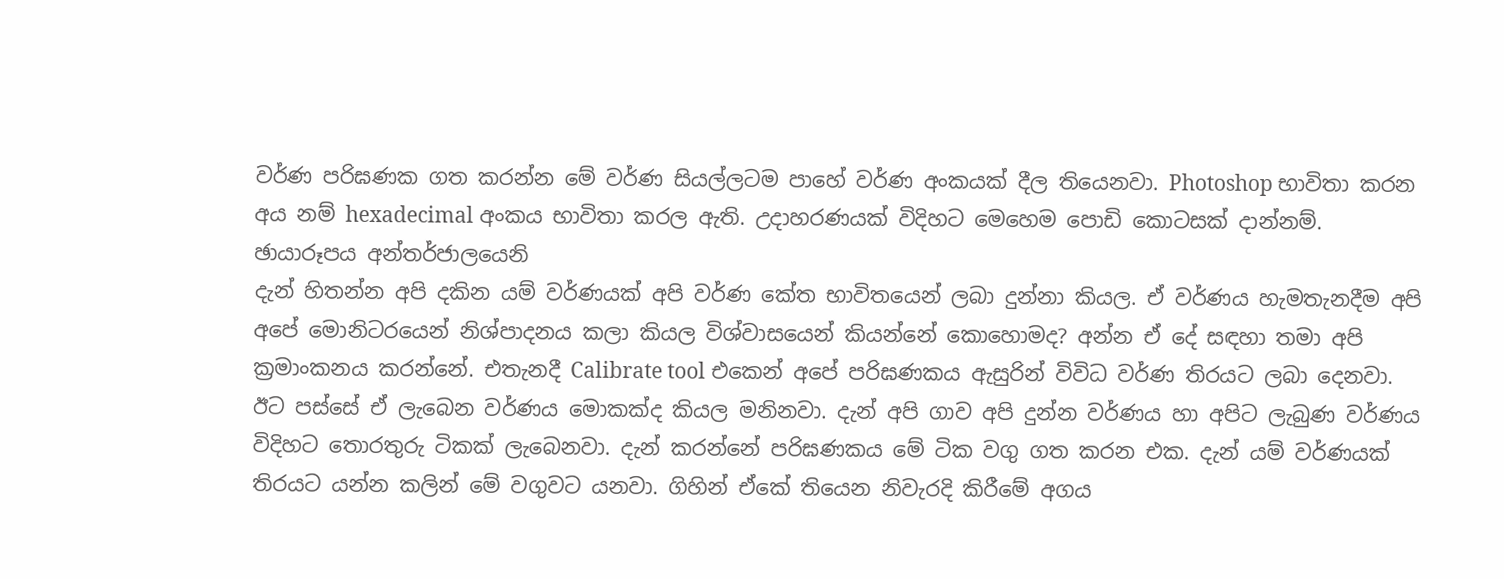වර්ණ පරිඝණක ගත කරන්න මේ වර්ණ සියල්ලටම පාහේ වර්ණ අංකයක් දීල තියෙනවා. Photoshop භාවිතා කරන අය නම් hexadecimal අංකය භාවිතා කරල ඇති. උදාහරණයක් විදිහට මෙහෙම පොඩි කොටසක් දාන්නම්.
ඡායාරූපය අන්තර්ජාලයෙනි
දැන් හිතන්න අපි දකින යම් වර්ණයක් අපි වර්ණ කේත භාවිතයෙන් ලබා දුන්නා කියල. ඒ වර්ණය හැමතැනදීම අපි අපේ මොනිටරයෙන් නිශ්පාදනය කලා කියල විශ්වාසයෙන් කියන්නේ කොහොමද? අන්න ඒ දේ සඳහා තමා අපි ක්‍රමාංකනය කරන්නේ. එතැනදී Calibrate tool එකෙන් අපේ පරිඝණකය ඇසුරින් විවිධ වර්ණ තිරයට ලබා දෙනවා. ඊට පස්සේ ඒ ලැබෙන වර්ණය මොකක්ද කියල මනිනවා. දැන් අපි ගාව අපි දුන්න වර්ණය හා අපිට ලැබුණ වර්ණය විදිහට තොරතුරු ටිකක් ලැබෙනවා. දැන් කරන්නේ පරිඝණකය මේ ටික වගු ගත කරන එක. දැන් යම් වර්ණයක් තිරයට යන්න කලින් මේ වගුවට යනවා. ගිහින් ඒකේ තියෙන නිවැරදි කිරීමේ අගය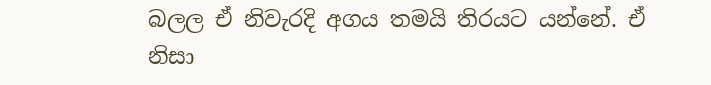බලල ඒ නිවැරදි අගය තමයි තිරයට යන්නේ. ඒ නිසා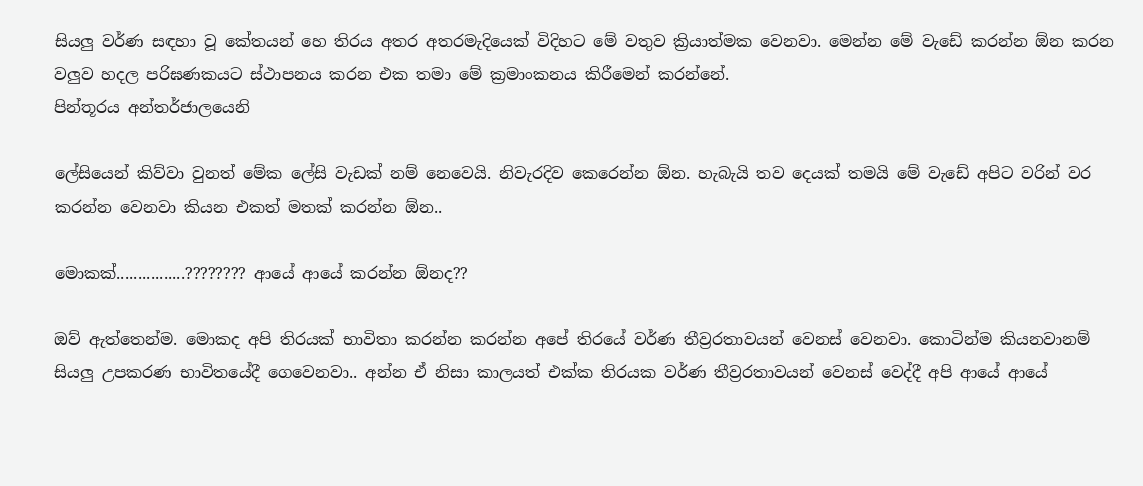සියලු වර්ණ සඳහා වූ කේතයන් හ‍ෙ තිරය අතර අතරමැදියෙක් විදිහට මේ වතුව ක්‍රියාත්මක වෙනවා. මෙන්න මේ වැඩේ කරන්න ඕන කරන වලුව හදල පරිඝණකයට ස්ථාපනය කරන එක තමා මේ ක්‍රමාංකනය කිරීමෙන් කරන්නේ.
පින්තූරය අන්තර්ජාලයෙනි

ලේසියෙන් කිව්වා වුනත් මේක ලේසි වැඩක් නම් නෙවෙයි. නිවැරදිව කෙරෙන්න ඕන. හැබැයි තව දෙයක් තමයි මේ වැඩේ අපිට වරින් වර කරන්න වෙනවා කියන එකත් මතක් කරන්න ඕන..

මොකක්................???????? ආයේ ආයේ කරන්න ඕනද??

ඔව් ඇත්තෙන්ම. මොකද අපි තිරයක් භාවිතා කරන්න කරන්න අපේ තිරයේ වර්ණ තීව්‍රරතාවයන් වෙනස් වෙනවා. කොටින්ම කියනවානම් සියලු උපකරණ භාවිතයේදී ගෙවෙනවා.. අන්න ඒ නිසා කාලයත් එක්ක තිරයක වර්ණ තීව්‍රරතාවයන් වෙනස් වෙද්දී අපි ආයේ ආයේ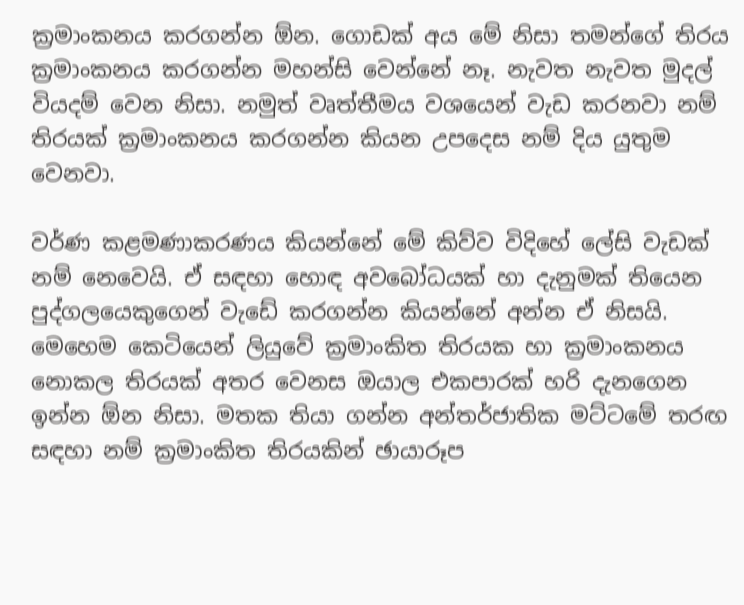ක්‍රමාංකනය කරගන්න ඕන. ගොඩක් අය මේ නිසා තමන්ගේ තිරය ක්‍රමාංකනය කරගන්න මහන්සි වෙන්නේ නෑ. නැවත නැවත මුදල් වියදම් වෙන නිසා. නමුත් වෘත්තීමය වශයෙන් වැඩ කරනවා නම් තිරයක් ක්‍රමාංකනය කරගන්න කියන උපදෙස නම් දිය යුතුම වෙනවා.

වර්ණ කළමණාකරණය කියන්නේ මේ කිව්ව විදිහේ ලේසි වැඩක් නම් නෙවෙයි. ඒ සඳහා හොඳ අවබෝධයක් හා දැනුමක් තියෙන පුද්ගලයෙකුගෙන් වැඩේ කරගන්න කියන්නේ අන්න ඒ නිසයි. මෙහෙම කෙටියෙන් ලියුවේ ක්‍රමාංකිත තිරයක හා ක්‍රමාංකනය නොකල තිරයක් අතර වෙනස ඔයාල එකපාරක් හරි දැනගෙන ඉන්න ඕන නිසා. මතක තියා ගන්න අන්තර්ජාතික මට්ටමේ තරඟ සඳහා නම් ක්‍රමාංකිත තිරයකින් ඡායාරූප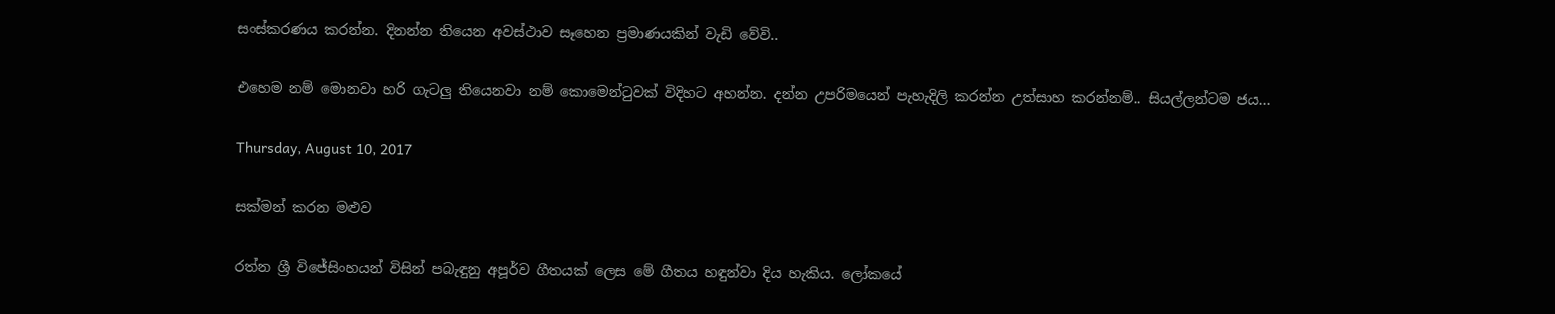සංස්කරණය කරන්න. දිනන්න තියෙන අවස්ථාව සෑහෙන ප්‍රමාණයකින් වැඩි වේවි..

එහෙම නම් මොනවා හරි ගැටලු තියෙනවා නම් කොමෙන්ටුවක් විදිහට අහන්න. දන්න උපරිමයෙන් පැහැදිලි කරන්න උත්සාහ කරන්නම්.. සියල්ලන්ටම ජය...

Thursday, August 10, 2017

සක්මන් කරන මළුව

රත්න ශ්‍රී විජේසිංහයන් විසින් පබැඳුනු අපූර්ව ගීතයක් ලෙස මේ ගීතය හඳුන්වා දිය හැකිය. ලෝකයේ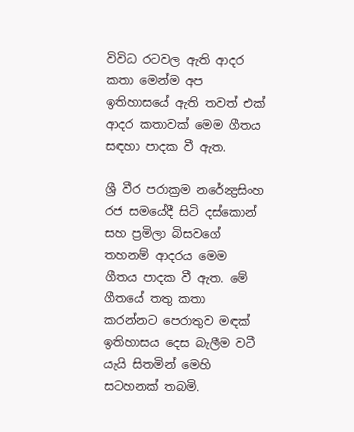විවිධ රටවල ඇති ආදර කතා මෙන්ම අප ඉතිහාසයේ ඇති තවත් එක් ආදර කතාවක් මෙම ගීතය සඳහා පාදක වී ඇත.

ශ්‍රී වීර පරාක්‍රම නරේන්‍ද්‍රසිංහ රජ සමයේදී සිටි දස්කොන් සහ ප්‍රමිලා බිසවගේ තහනම් ආදරය මෙම ගීතය පාදක වී ඇත. මේ ගීතයේ තතු කතා කරන්නට පෙරාතුව මඳක් ඉතිහාසය දෙස බැලීම වටී යැයි සිතමින් මෙහි සටහනක් තබමි.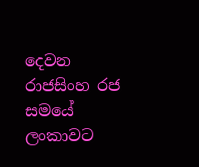දෙවන රාජසිංහ රජ සමයේ ලංකාවට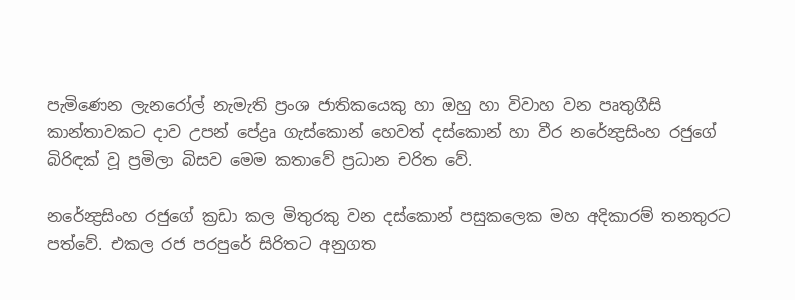පැමිණෙන ලැනරෝල් නැමැති ප්‍රංශ ජාතිකයෙකු හා ඔහු හා විවාහ වන පෘතුගීසි කාන්තාවකට දාව උපන් පේද්‍රෘ ගැස්කොන් හෙවත් දස්කොන් හා වීර නරේන්‍ද්‍රසිංහ රජුගේ බිරිඳක් වූ ප්‍රමිලා බිසව මෙම කතාවේ ප්‍රධාන චරිත වේ.

නරේන්‍ද්‍රසිංහ රජුගේ ක්‍රඩා කල මිතුරකු වන දස්කොන් පසුකලෙක මහ අදිකාරම් තනතුරට පත්වේ. එකල රජ පරපුරේ සිරිතට අනුගත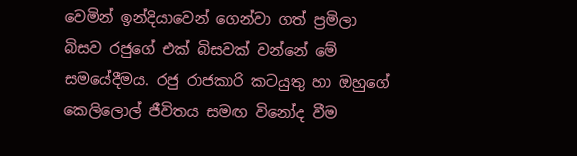වෙමින් ඉන්දියාවෙන් ගෙන්වා ගත් ප්‍රමිලා බිසව රජුගේ එක් බිසවක් වන්නේ මේ සමයේදීමය. රජු රාජකාරි කටයුතු හා ඔහුගේ කෙලිලොල් ජීවිතය සමඟ විනෝද වීම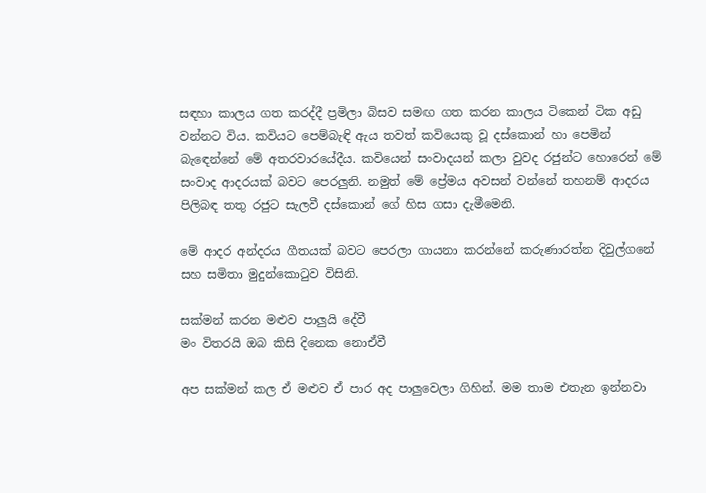සඳහා කාලය ගත කරද්දී ප්‍රමිලා බිසව සමඟ ගත කරන කාලය ටිකෙන් ටික අඩු වන්නට විය. කවියට පෙම්බැඳි ඇය තවත් කවියෙකු වූ දස්කොන් හා පෙමින් බැ‍ඳෙන්නේ මේ අතරවාරයේදීය. කවියෙන් සංවාදයන් කලා වුවද රජුන්ට හොරෙන් මේ සංවාද ආදරයක් බවට පෙරලුනි. නමුත් මේ ප්‍රේමය අවසන්‍ වන්නේ තහනම් ආදරය පිලිබඳ තතු රජුට සැලවී දස්කොන් ‍ගේ හිස ගසා දැමීමෙනි.

මේ ආදර අන්දරය ගීතයක් බවට පෙරලා ගායනා කරන්නේ කරුණාරත්න දිවුල්ගනේ සහ සමිතා මුදුන්කොටුව විසිනි.

සක්මන් කරන මළුව පාලුයි දේවී
මං විතරයි ඔබ කිසි දිනෙක නොඒවී

අප සක්මන් කල ඒ මළුව ඒ පාර අද පාලුවෙලා ගිහින්. මම තාම එතැන ඉන්නවා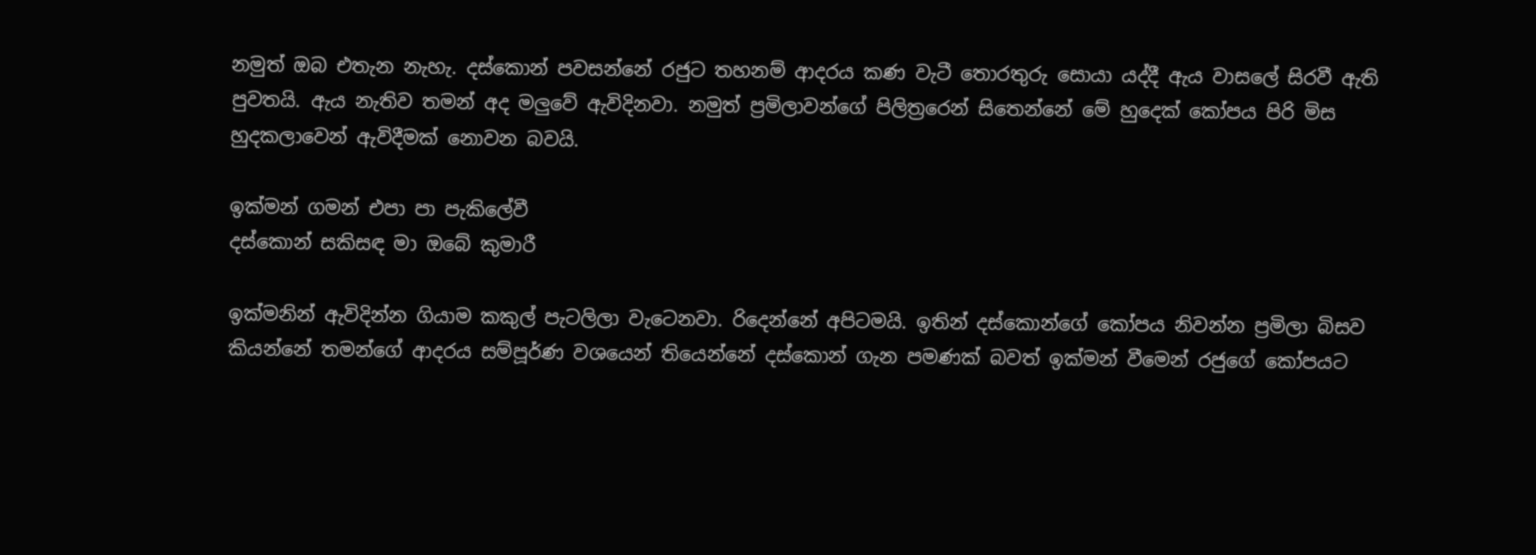නමුත් ඔබ එතැන නැහැ. දස්කොන් පවසන්නේ රජුට ‍තහනම් ආදරය කණ වැටී තොරතුරු සොයා යද්දී ඇය වාසලේ සිරවී ඇති පුවතයි. ඇය නැතිව තමන් අද මලුවේ ඇවිදිනවා. නමුත් ප්‍රමිලාවන්ගේ පිලිත්‍රරෙන් සිතෙන්නේ මේ හුදෙක් කෝපය පිරි මිස හුදකලාවෙන් ඇවිදීමක් නොවන බවයි.

ඉක්මන් ගමන් එපා පා පැකිලේවී
දස්කොන් සකිසඳ මා ඔබේ කුමාරී

ඉක්මනින් ඇවිදින්න ගියාම කකුල් පැටලිලා වැටෙනවා. රිදෙන්නේ අපිටමයි. ඉතින් දස්කොන්ගේ කෝපය නිවන්න ප්‍රමිලා බිසව කියන්නේ තමන්ගේ ආදරය සම්පූර්ණ වශයෙන් තියෙන්නේ දස්කොන් ගැන පමණක් බවත් ඉක්මන් වීමෙන් රජුගේ කෝපයට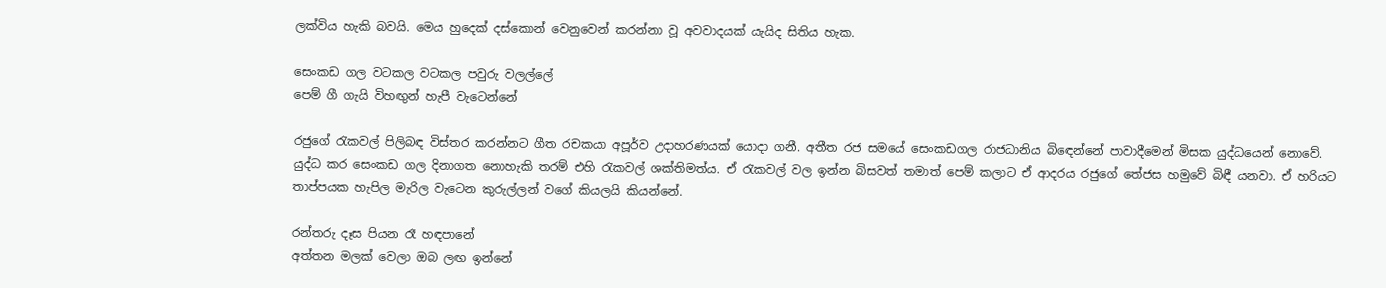ලක්විය හැකි බවයි. මෙය හුදෙක් දස්කොන් වෙනුවෙන් කරන්නා වූ අවවාදයක් යැයිද සිතිය හැක.

සෙංකඩ ගල වටකල වටකල පවුරු වලල්ලේ
පෙම් ගී ගැයි විහඟුන් හැපී වැටෙන්නේ

රජුගේ රැකවල් පිලිබඳ විස්තර කරන්නට ගීත රචකයා අපූර්ව උදාහරණයක් යොදා ගනී. අතීත රජ සමයේ සෙංකඩගල රාජධානිය බි‍ඳෙන්නේ පාවාදීමෙන් මිසක යුද්ධයෙන් නොවේ. යුද්ධ කර සෙංකඩ ගල දිනාගත නොහැකි තරම් එහි රැකවල් ශක්තිමත්ය. ඒ රැකවල් වල ඉන්න බිසවත් තමාත් පෙම් කලාට ඒ ආදරය රජුගේ තේජස හමුවේ බිඳී යනවා. ඒ හරියට තාප්පයක හැපිල මැරිල වැටෙන කුරුල්ලන් වගේ කියලයි කියන්නේ.

රන්තරු දෑස පියන රෑ හඳපානේ
අත්තන මලක් වෙලා ඔබ ලඟ ඉන්නේ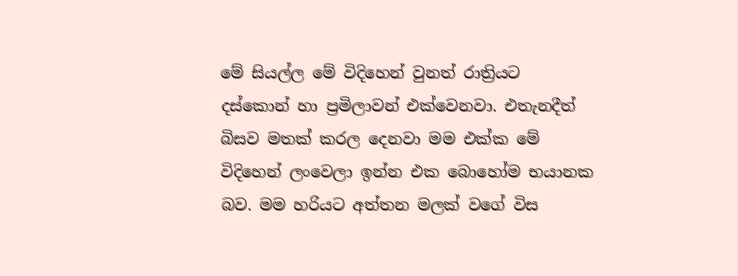මේ සියල්ල මේ විදිහෙන් වුනත් රාත්‍රියට දස්කොන් හා ප්‍රමිලාවන් එක්වෙනවා. එතැනදීත් බිසව මතක් කරල දෙනවා මම එක්ක මේ විදිහෙන් ලංවෙලා ඉන්න එක බොහෝම භයානක බව. මම හරියට අත්තන මලක් වගේ විස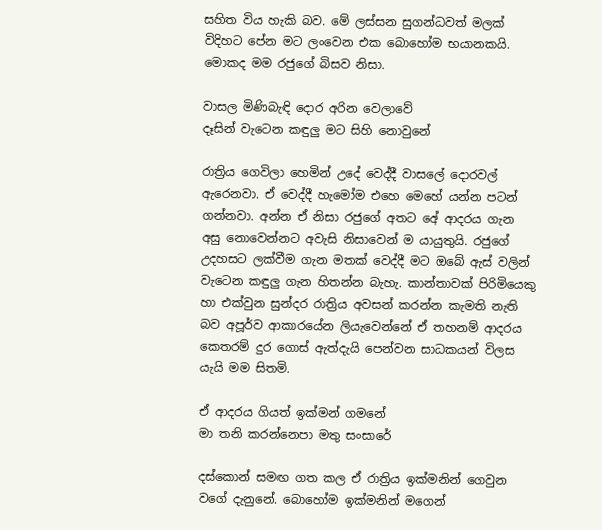සහිත විය හැකි බව. මේ ලස්සන සුගන්ධවත් මලක් විදිහට පේන මට ලංවෙන එක බොහෝම භයානකයි. මොකද මම රජුගේ බිසව නිසා.

වාසල මිණිබැඳි දොර අරින වෙලාවේ
දෑසින් වැටෙන කඳුලු මට සිහි නොවුනේ

රාත්‍රිය ගෙවිලා හෙමින් උදේ වෙද්දී වාසලේ දොරවල් ඇරෙනවා. ඒ වෙද්දී හැමෝම එහෙ මෙහේ යන්න පටන් ගන්නවා. අන්න ඒ නිසා රජුගේ අතට අ‍ේ ආදරය ගැන අසු නොවෙන්නට අවැසි නිසාවෙන් ම යායුතුයි. රජුගේ උදහසට ලක්වීම ගැන මතක් වෙද්දී මට ඔබේ ඇස් වලින් වැටෙන කඳුලු ගැන හිතන්න බැහැ. කාන්තාවක් පිරිමියෙකු හා එක්වුන සුන්දර රාත්‍රිය අවසන් කරන්න කැමති නැති බව අපූර්ව ආකාරයේන ලියැවෙන්නේ ඒ තහනම් ආදරය කෙතරම් දුර ගොස් ඇත්දැයි පෙන්වන සාධකයන් විලස යැයි මම සිතමි.

ඒ ආදරය ගියත් ඉක්මන් ගමනේ
මා තනි කරන්නෙපා මතු සංසාරේ

දස්කොන් සමඟ ගත කල ඒ රාත්‍රිය ඉක්මනින් ගෙවුන වගේ දැනුනේ. බොහෝම ඉක්මනින් මගෙන්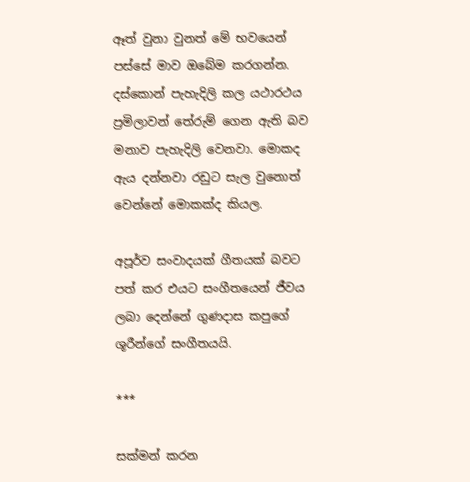ඈත් වුනා වුනත් මේ භවයෙන් පස්සේ මාව ඔබේම කරගන්න. දස්කොන් පැහැදිලි කල යථාරථය ප්‍රමිලාවන් තේරුම් ගෙන ඇති බව මනාව පැහැදිලි වෙනවා. මොකද ඇය දන්නවා රඩුට සැල වුනොත් වෙන්නේ මොකක්ද කියල.

අපූර්ව සංවාදයක් ගීතයක් බවට පත් කර එයට සංගීතයෙන් ජීවය ලබා දෙන්නේ ගුණදාස කපුගේ ශූරීන්ගේ සංගීතයයි.

***

සක්මන් කරන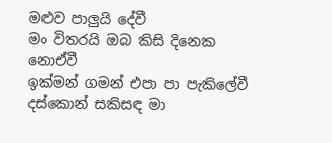මළුව පාලුයි දේවී
මං විතරයි ඔබ කිසි දිනෙක නොඒවී
ඉක්මන් ගමන් එපා පා පැකිලේවී
දස්කොන් සකිසඳ මා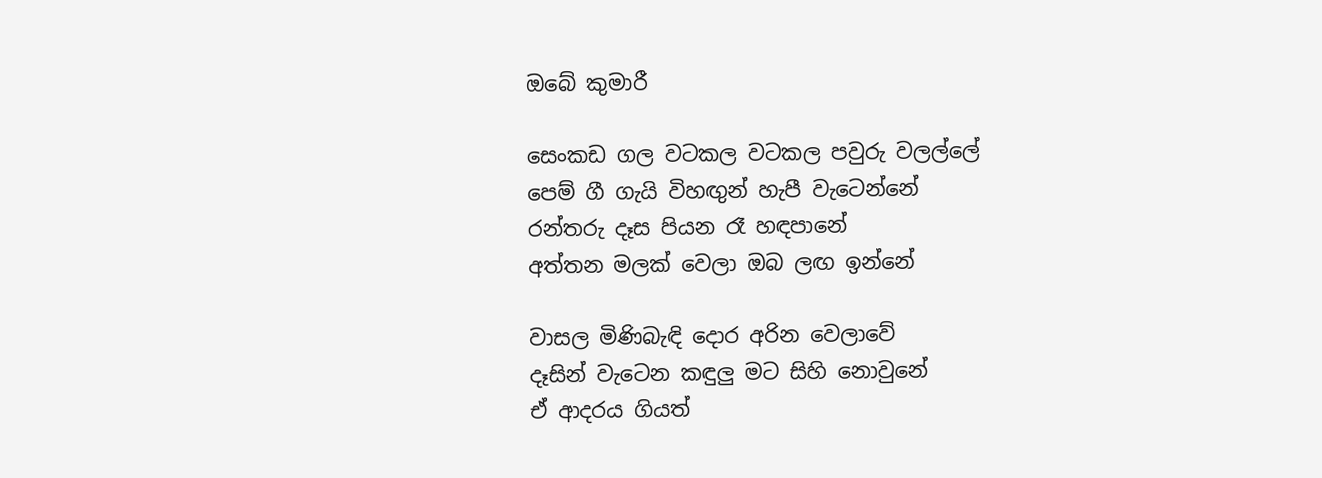ඔබේ කුමාරී

සෙංකඩ ගල වටකල වටකල පවුරු වලල්ලේ
පෙම් ගී ගැයි විහඟුන් හැපී වැටෙන්නේ
රන්තරු දෑස පියන රෑ හඳපානේ
අත්තන මලක් වෙලා ඔබ ලඟ ඉන්නේ

වාසල මිණිබැඳි දොර අරින වෙලාවේ
දෑසින් වැටෙන කඳුලු මට සිහි නොවුනේ
ඒ ආදරය ගියත්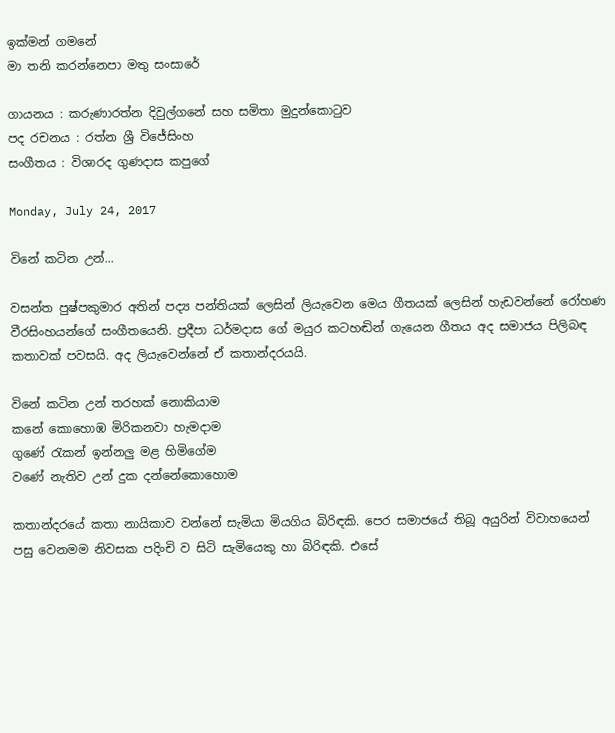ඉක්මන් ගමනේ
මා තනි කරන්නෙපා මතු සංසාරේ

ගායනය : කරුණාරත්න දිවුල්ගනේ සහ සමිතා මුදුන්කොටුව
පද රචනය : රත්න ශ්‍රී විජේසිංහ
සංගීතය : විශාරද ගුණදාස කපුගේ

Monday, July 24, 2017

විනේ කටින උන්...

වසන්ත පුෂ්පකුමාර අතින් පද්‍ය පන්තියක් ලෙසින් ලියැවෙන මෙය ගීතයක් ලෙසින් හැඩවන්නේ රෝහණ වීරසිංහයන්ගේ සංගීතයෙනි. ප්‍රදීපා ධර්මදාස ගේ මයුර කටහඬින් ගැයෙන ගීතය අද සමාජය පිලිබඳ කතාවක් පවසයි. අද ලියැවෙන්නේ ඒ කතාන්දරයයි.

විනේ කටින උන් තරහක් නොකියාම
කනේ කොහොඹ මිරිකනවා හැමදාම
ගුණේ රැකන් ඉන්නලු මළ හිමිගේම
වණේ නැතිව උන් දුක දන්නේකොහොම

කතාන්දරයේ කතා නායිකාව වන්නේ සැමියා මියගිය බිරිඳකි. පෙර සමාජයේ තිබූ අයුරින් විවාහයෙන් පසු වෙනමම නිවසක පදිංචි ව සිටි සැමියෙකු හා බිරිඳකි. එසේ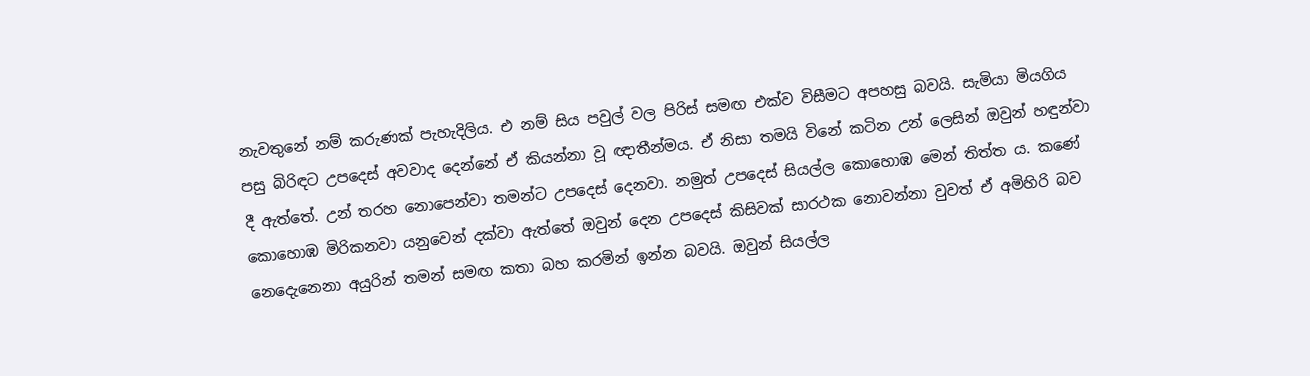නැවතුනේ නම් කරුණක් පැහැදිලිය. එ නම් සිය පවුල් වල පිරිස් සමඟ එක්ව විසීමට අපහසු බවයි. සැමියා මියගිය පසු බිරිඳට උපදෙස් අවවාද දෙන්නේ ඒ කියන්නා වූ ඥාතීන්මය. ඒ නිසා තමයි විනේ කටින උන් ලෙසින් ඔවුන් හඳුන්වා දී ඇත්තේ. උන් තරහ නොපෙන්වා තමන්ට උපදෙස් දෙනවා. නමුත් උපදෙස් සියල්ල කොහොඹ මෙන් තිත්ත ය. කණේ කොහොඹ මිරිකනවා යනුවෙන් දක්වා ඇත්තේ ඔවුන් දෙන උපදෙස් කිසිවක් සාරථක නොවන්නා වුවත් ඒ අමිහිරි බව නෙදෙැනෙනා අයුරින් තමන් සමඟ කතා බහ කරමින් ඉන්න බවයි. ඔවුන් සියල්ල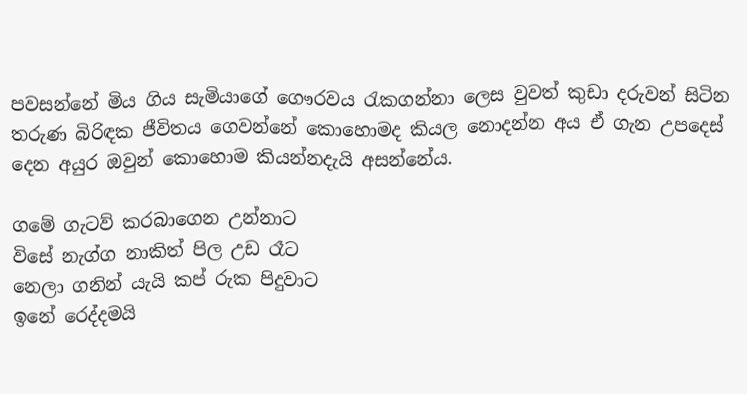පවසන්නේ මිය ගිය සැමියාගේ ගෞරවය රැකගන්නා ලෙස වුවත් කුඩා දරුවන් සිටින තරුණ බිරිඳක ජීවිතය ගෙවන්නේ කොහොමද කියල නොදන්න අය ඒ ගැන උපදෙස් දෙන අයුර ඔවුන් කොහොම කියන්නදැයි අසන්නේය.

ගමේ ගැටව් කරබාගෙන උන්නාට
විසේ නැග්ග නාකිත් පිල උඩ රෑට
නෙලා ගනින් යැයි කප් රුක පිදුවාට
ඉනේ රෙද්දමයි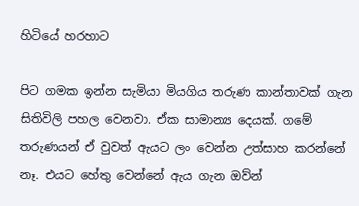හිටියේ හරහාට

පිට ගමක ඉන්න සැමියා මියගිය තරුණ කාන්තාවක් ගැන සිතිවිලි පහල වෙනවා. ඒක සාමාන්‍ය දෙයක්. ගමේ තරුණයන් ඒ වුවත් ඇයට ලං වෙන්න උත්සාහ කරන්නේ නෑ. එයට හේතු වෙන්නේ ඇය ගැන ඔව්න්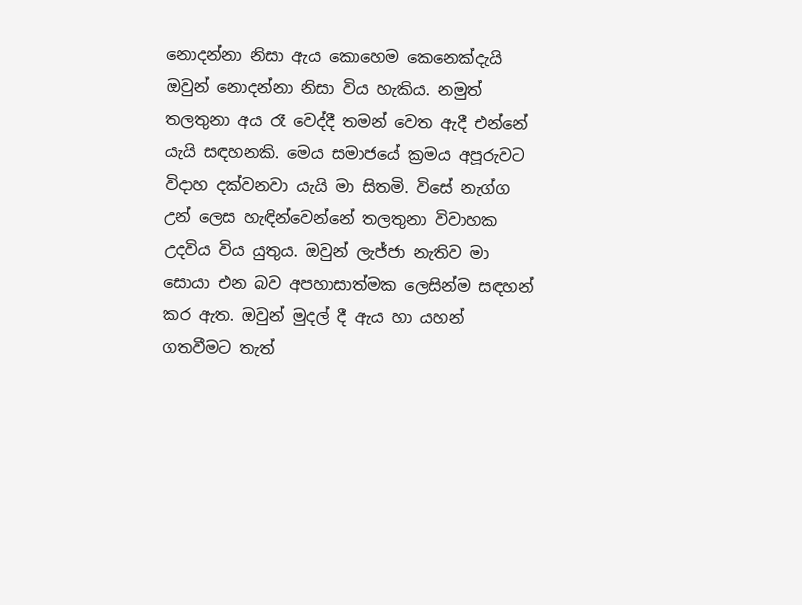නොදන්නා නිසා ඇය කොහෙම කෙනෙක්දැයි ඔවුන් නොදන්නා නිසා විය හැකිය. නමුත් තලතුනා අය රෑ වෙද්දී තමන් වෙත ඇදී එන්නේ යැයි සඳහනකි. මෙය සමාජයේ ක්‍රමය අපූරුවට විදාහ දක්වනවා යැයි මා සිතමි. විසේ නැග්ග උන් ලෙස හැඳින්වෙන්නේ තලතුනා විවාහක උදවිය විය යුතුය. ඔවුන් ලැජ්ජා නැතිව මා සොයා එන බව අපහාසාත්මක ලෙසින්ම සඳහන් කර ඇත. ඔවුන් මුදල් දී ඇය හා යහන් ගතවීමට තැත්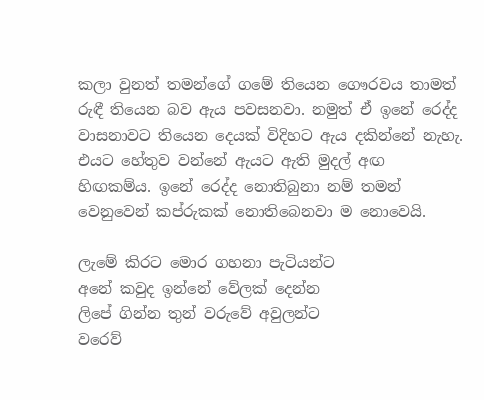කලා වුනත් තමන්ගේ ගමේ තියෙන ගෞරවය තාමත් රුඳී තියෙන බව ඇය පවසනවා. නමුත් ඒ ඉනේ රෙද්ද වාසනාවට තියෙන දෙයක් විදිහට ඇය දකින්නේ නැහැ. එයට හේතුව වන්නේ ඇයට ඇති මුදල් අඟ හිඟකම්ය. ඉනේ රෙද්ද නොතිබුනා නම් තමන් වෙනුවෙන් කප්රුකක් නොතිබෙනවා ම නොවෙයි.

ලැමේ කිරට මොර ගහනා පැටියන්ට
අනේ කවුද ඉන්නේ වේලක් දෙන්න
ලිපේ ගින්න තුන් වරුවේ අවුලන්ට
වරෙව්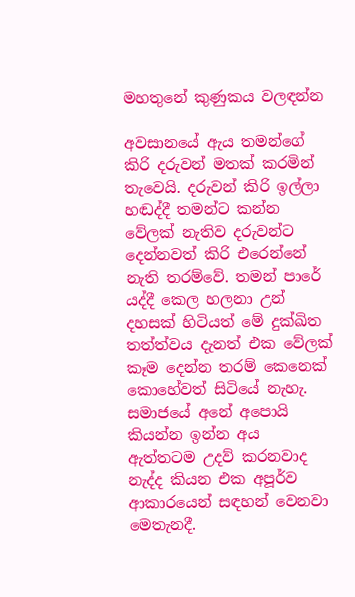මහතුනේ කුණුකය වලඳන්න

අවසානයේ ඇය තමන්ගේ කිරි දරුවන් මතක් කරමින් තැවෙයි. දරුවන් කිරි ඉල්ලා හඬද්දී තමන්ට කන්න වේලක් නැතිව දරුවන්ට දෙන්නවත් කිරි එරෙන්නේ නැති තරම්වේ. තමන් පාරේ යද්දී කෙල හලනා උන් දහසක් හිටියත් මේ දුක්ඛිත තත්ත්වය දැනත් ‍එක වේලක් කෑම දෙන්න තරම් කෙනෙක් කොහේවත් සිටියේ නැහැ. සමාජයේ අනේ අපොයි කියන්න ඉන්න අය ඇත්තටම උදව් කරනවාද නැද්ද කියන එක අපූර්ව ආකාරයෙන් සඳහන් වෙනවා මෙතැනදී.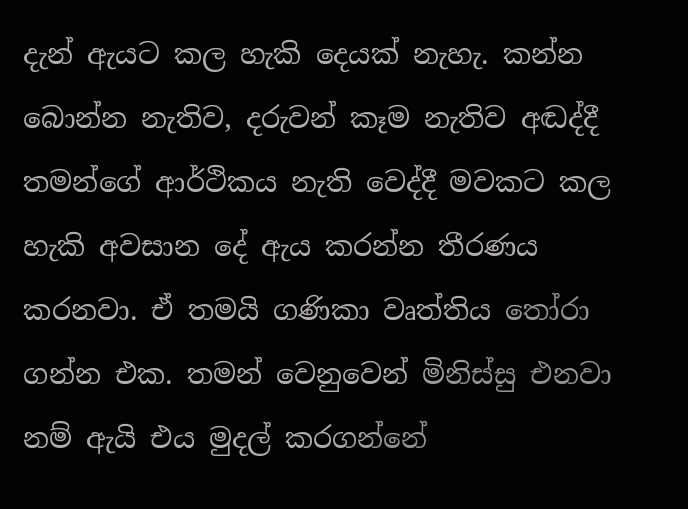දැන් ඇයට කල හැකි දෙයක් නැහැ. කන්න බොන්න නැතිව, දරුවන් කෑම නැතිව අඬද්දී තමන්ගේ ආර්ථිකය නැති වෙද්දී මවකට කල හැකි අවසාන දේ ඇය කරන්න තීරණය කරනවා. ඒ තමයි ගණිකා වෘත්තිය තෝරා ගන්න එක. තමන් වෙනුවෙන් මිනිස්සු එනවා නම් ඇයි එය මුදල් කරගන්නේ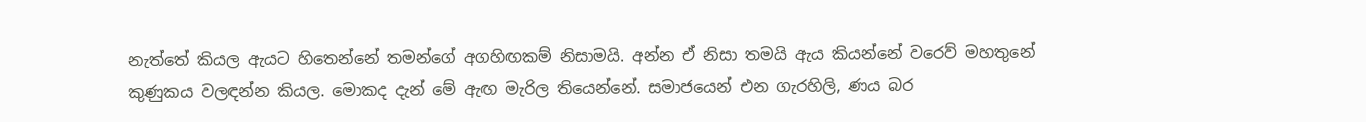නැත්තේ කියල ඇයට හිතෙන්නේ තමන්ගේ අගහිඟකම් නිසාමයි. අන්න ඒ නිසා තමයි ඇය කියන්නේ වරෙව් මහතුනේ කුණුකය වලඳන්න කියල. මොකද දැන් මේ ඇඟ මැරිල තියෙන්නේ. සමාජයෙන් එන ගැරහිලි, ණය බර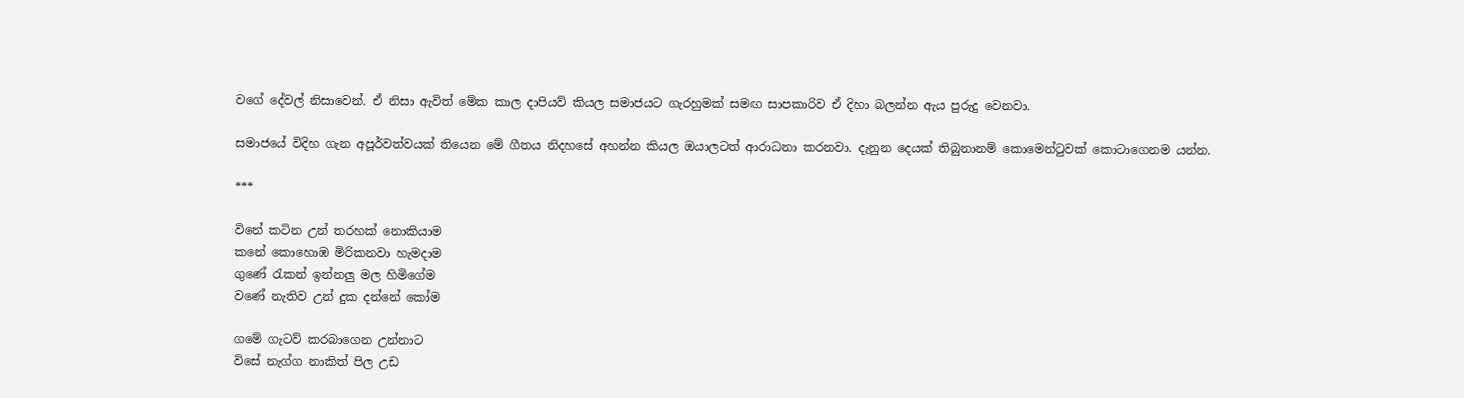වගේ දේවල් නිසාවෙන්. ඒ නිසා ඇවිත් මේක කාල දාපියව් කියල සමාජයට ගැරහුමක් සමඟ සාපකාරිව ඒ දිහා බලන්න ඇය පුරුදු වෙනවා.

සමාජයේ විදිහ ගැන අපූර්වත්වයක් තියෙන මේ ගීතය නිදහසේ අහන්න කියල ඔයාලටත් ආරාධනා කරනවා. දැනුන දෙයක් තිබුනානම් කොමෙන්ටුවක් කොටාගෙනම යන්න.

***

විනේ කටින උන් තරහක් නොකියාම
කනේ කොහොඹ මිරිකනවා හැමදාම
ගුණේ රැකන් ඉන්නලු මල හිමිගේම
වණේ නැතිව උන් දුක දන්නේ කෝම

ගමේ ගැටව් කරබාගෙන උන්නාට
විසේ නැග්ග නාකිත් පිල උඩ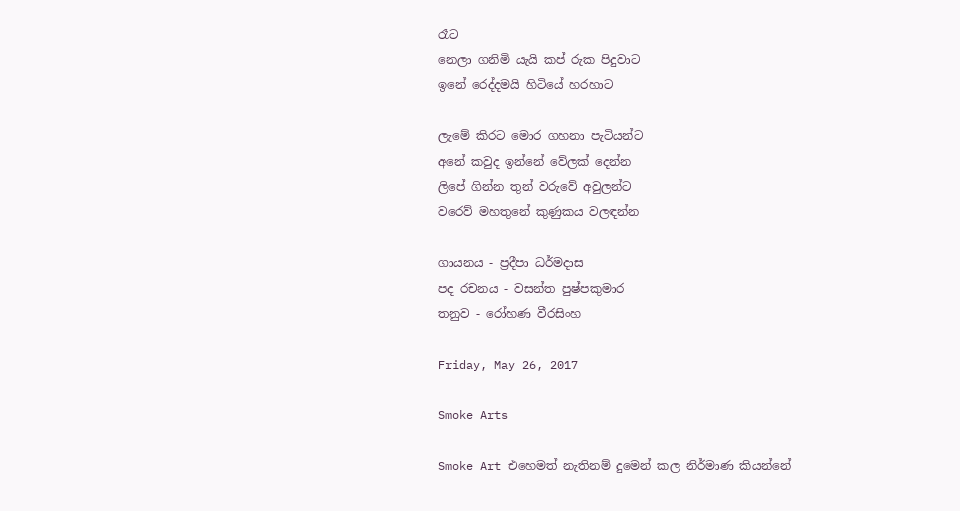රෑට
නෙලා ගනිමි යැයි කප් රුක පිදුවාට
ඉනේ රෙද්දමයි හිටියේ හරහාට

ලැමේ කිරට මොර ගහනා පැටියන්ට
අනේ කවුද ඉන්නේ වේලක් දෙන්න
ලිපේ ගින්න තුන් වරුවේ අවුලන්ට
වරෙව් මහතුනේ කුණුකය වලඳන්න

ගායනය - ප්‍රදීපා ධර්මදාස
පද රචනය - වසන්ත පුෂ්පකුමාර
තනුව - රෝහණ වීරසිංහ

Friday, May 26, 2017

Smoke Arts

Smoke Art එහෙමත් නැතිනම් දුමෙන් කල නිර්මාණ කියන්නේ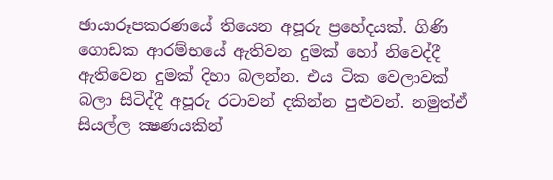ඡායාරූපකරණයේ තියෙන අපූරු ප්‍රහේදයක්. ගිණි ගොඩක ආරම්භයේ ඇතිවන දුමක් හෝ නිවෙද්දී ඇතිවෙන දුමක් දිහා බලන්න. එය ටික වෙලාවක් බලා සිටිද්දී අපූරු රටාවන් දකින්න පුළුවන්. නමුත්ඒ සියල්ල ක්‍ෂණයකින්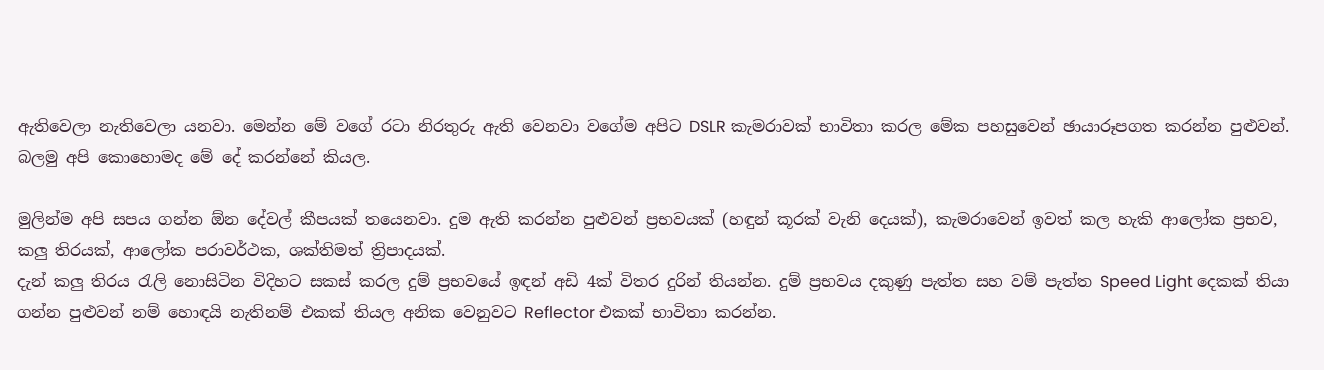ඇතිවෙලා නැතිවෙලා යනවා. මෙන්න මේ වගේ රටා නිරතුරු ඇති වෙනවා වගේම අපිට DSLR කැමරාවක් භාවිතා කරල මේක පහසුවෙන් ඡායාරූපගත කරන්න පුළුවන්. බලමු අපි කොහොමද මේ දේ කරන්නේ කියල.

මුලින්ම අපි සපය ගන්න ඕන දේවල් කීපයක් තයෙනවා. දුම ඇති කරන්න පුළුවන් ප්‍රභවයක් (හඳුන් කූරක් වැනි දෙයක්), කැමරාවෙන් ඉවත් කල හැකි ආලෝක ප්‍රභව, කලු තිරයක්, ආලෝක පරාවර්ථක, ශක්තිමත් ත්‍රිපාදයක්.
දැන් කලු තිරය රැලි නොසිටින විදිහට සකස් කරල දුම් ප්‍රභවයේ ඉඳන් අඩි 4ක් විතර දුරින් තියන්න. දුම් ප්‍රභවය දකුණු පැත්ත සහ වම් පැත්ත Speed Light දෙකක් තියා ගන්න පුළුවන් නම් හොඳයි නැතිනම් එකක් තියල අනික වෙනුවට Reflector එකක් භාවිතා කරන්න.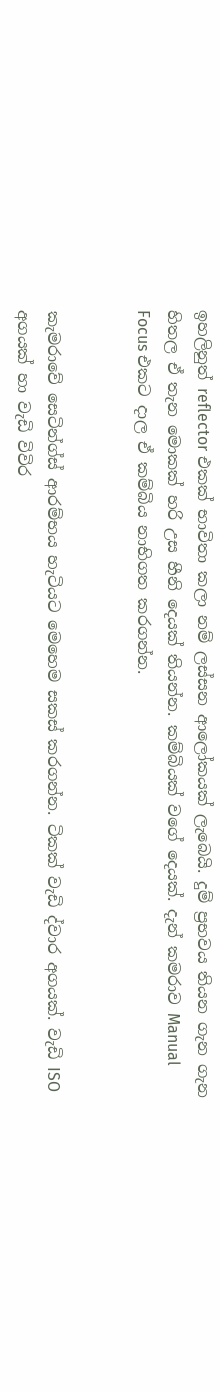ඉහලිනුත් reflector එකක් භාවිතා කලා නම් ලස්සන ආලෝකයක් ලැබෙයි. දුම් ප්‍රභවය තියන ගැන ගැන හිතල ඒ තැන මොකක් හරි උස හීනි දෙයක් තියන්න. කම්බියක් වගේ දෙයක්. දැන් කමරාව Manual Focus එකට දාල ඒ කම්බිය නාභිගත කරගන්න.


කැමරාවේ සෙටින්ග්ස් ආරම්භය හැටියට මෙහෙම සකස් කරගන්න. ටිකක් වැඩි ද්වාර අගයක්. වැඩි ISO අගයක් හා වැඩි විවිර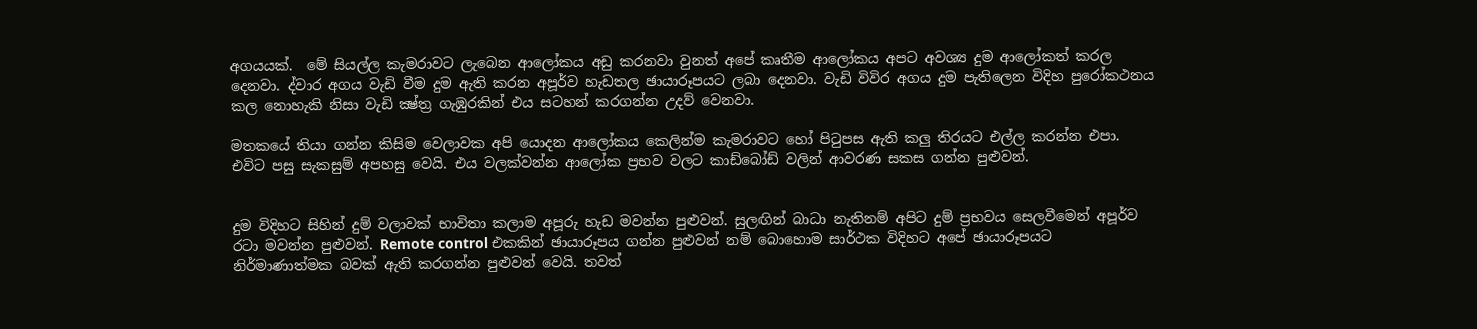අගයයක්.  මේ සියල්ල කැමරාවට ලැබෙන ආලෝකය අඩු කරනවා වුනත් අපේ කෘතීම ආලෝකය අපට අවශ්‍ය දුම ආලෝකත් කරල දෙනවා. ද්වාර අගය වැඩි වීම දුම ඇති කරන අපූර්ව හැඩතල ඡායාරූපයට ලබා දෙනවා. වැඩි විවිර අගය දුම පැතිලෙන විදිහ පුරෝකථනය කල නොහැකි නිසා වැඩි ක්‍ෂ්ත්‍ර ගැඹුරකින් එය සටහන් කරගන්න උදව් වෙනවා.

මතකයේ තියා ගන්න කිසිම වෙලාවක අපි යොදන ආලෝකය කෙලින්ම කැමරාවට හෝ පිටුපස ඇති කලු තිරයට එල්ල කරන්න එපා. එවිට පසු සැකසුම් අපහසු වෙයි. එය වලක්වන්න ආලෝක ප්‍රභව වලට කාඩ්බෝඩ් වලින් ආවරණ සකස ගන්න පුළුවන්.


දුම විදිහට සිහින් දුම් වලාවක් භාවිතා කලාම අපූරු හැඩ මවන්න පුළුවන්. සුලඟින් බාධා නැතිනම් අපිට දුම් ප්‍රභවය සෙලවීමෙන් අපූර්ව රටා මවන්න පුළුවන්. Remote control එකකින් ඡායාරූපය ගන්න පුළුවන් නම් බොහොම සාර්ථක විදිහට අපේ ඡායාරූපයට නිර්මාණාත්මක බවක් ඇති කරගන්න පුළුවන් වෙයි. තවත්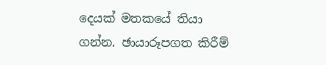දෙයක් මතකයේ තියා ගන්න. ඡායාරූපගත කිරීම්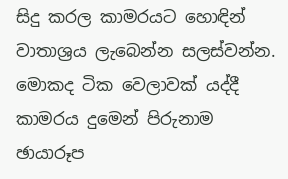සිදු කරල කාමරයට හොඳින් වාතාශ්‍රය ලැබෙන්න සලස්වන්න. මොකද ටික වෙලාවක් යද්දී කාමරය දුමෙන් පිරුනාම ඡායාරූප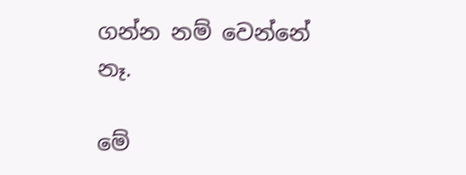ගන්න නම් වෙන්නේ නෑ.

මේ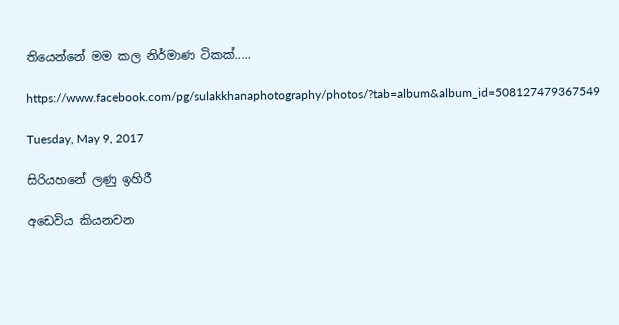තියෙන්නේ මම කල නිර්මාණ ටිකක්.....

https://www.facebook.com/pg/sulakkhanaphotography/photos/?tab=album&album_id=508127479367549

Tuesday, May 9, 2017

සිරියහනේ ලණු ඉහිරී

අඩෙවිය කියනවන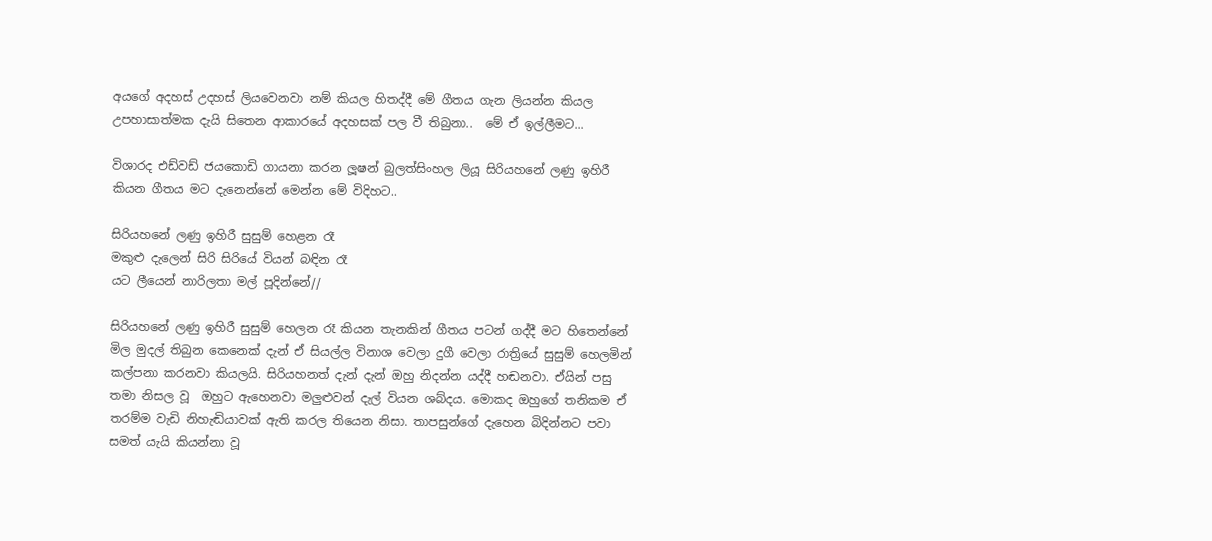අයගේ අදහස් උදහස් ලියවෙනවා නම් කියල හිතද්දී මේ ගීතය ගැන ලියන්න කියල උපහාසාත්මක දැයි සිතෙන ආකාරයේ අදහසක් පල වී තිබුනා..  මේ ඒ ඉල්ලීමට...

විශාරද එඩ්වඩ් ජයකොඩි ගායනා කරන ලූෂන් බුලත්සිංහල ලියූ සිරියහනේ ලණු ඉහිරී කියන ගීතය මට දැනෙන්නේ මෙන්න මේ විදිහට..

සිරියහනේ ලණු ඉහිරී සුසුම් හෙළන රෑ
මකුළු දැලෙන් සිරි සිරියේ වියන් බඳින රෑ
යට ලීයෙන් නාරිලතා මල් පූදින්නේ//

සිරියහනේ ලණු ඉහිරී සුසුම් හෙලන රෑ කියන තැනකින් ගීතය පටන් ගද්දී මට හිතෙන්නේ මිල මුදල් තිබුන කෙනෙක් දැන් ඒ සියල්ල විනාශ වෙලා දුගී වෙලා රාත්‍රියේ සුසුම් හෙලමින් කල්පනා කරනවා කියලයි. සිරියහනත් දැන් දැන් ඔහු නිදන්න යද්දී හඬනවා. ඒයින් පසු තමා නිසල වූ  ඔහුට ඇහෙනවා මලුළුවන් දැල් වියන ශබ්දය. මොකද ඔහුගේ තනිකම ඒ තරම්ම වැඩි නිහැඬියාවක් ඇති කරල තියෙන නිසා. තාපසුන්ගේ දැහෙන බිදින්නට පවා සමත් යැයි කියන්නා වූ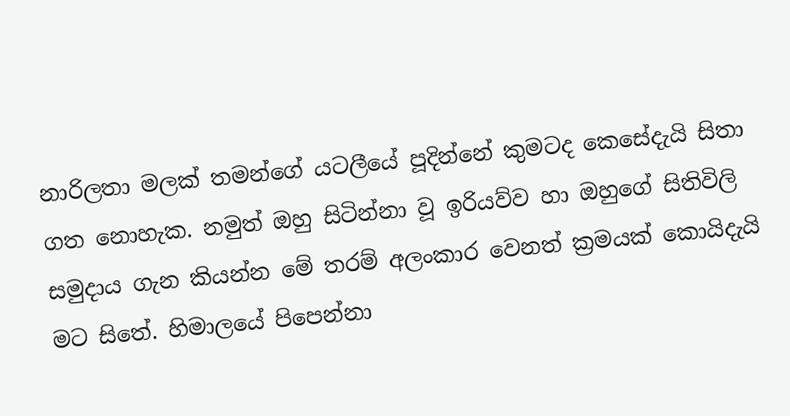නාරිලතා මලක් තමන්ගේ යටලීයේ පූදින්නේ කුමටද කෙසේදැයි සිතා ගත නොහැක. නමුත් ඔහු සිටින්නා වූ ඉරියව්ව හා ඔහුගේ සිතිවිලි සමුදාය ගැන කියන්න මේ තරම් අලංකාර වෙනත් ක්‍රමයක් කොයිදැයි මට සිතේ. හිමාලයේ පිපෙන්නා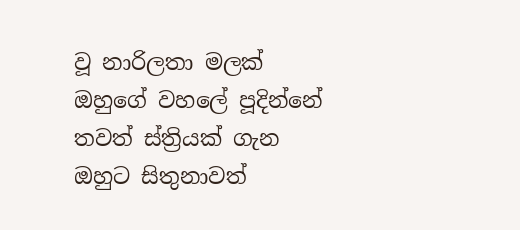වූ නාරිලතා මලක් ඔහුගේ වහලේ පූදින්නේ තවත් ස්ත්‍රියක් ගැන ඔහුට සිතුනාවත්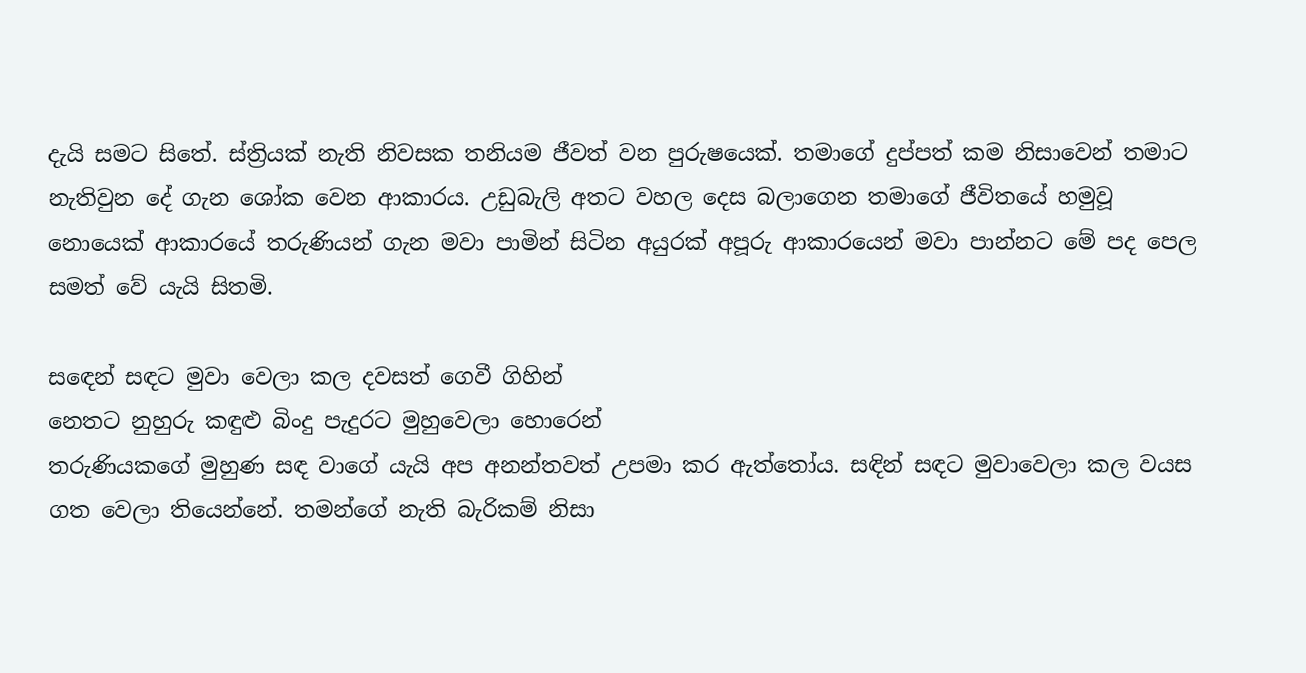දැයි සමට සිතේ. ස්ත්‍රියක් නැති නිවසක තනියම ජීවත් වන පුරුෂයෙක්. තමාගේ දුප්පත් කම නිසාවෙන් තමාට නැතිවුන දේ ගැන ශෝක වෙන ආකාරය. උඩුබැලි අතට වහල දෙස බලාගෙන තමාගේ ජීවිතයේ හමුවූ නොයෙක් ආකාරයේ තරුණියන් ගැන මවා පාමින් සිටින අයුරක් අපූරු ආකාරයෙන් මවා පාන්නට මේ පද පෙල සමත් වේ යැයි සිතමි.

ස‍ඳෙන් සඳට මුවා වෙලා කල දවසත් ගෙවී ගිහින්
නෙතට නුහුරු කඳුළු බිංදු පැදුරට මුහුවෙලා හොරෙන්
තරුණියකගේ මුහුණ සඳ වාගේ යැයි අප අනන්තවත් උපමා කර ඇත්තෝය. සඳින් සඳට මුවාවෙලා කල වයස ගත වෙලා තියෙන්නේ. තමන්ගේ නැති බැරිකම් නිසා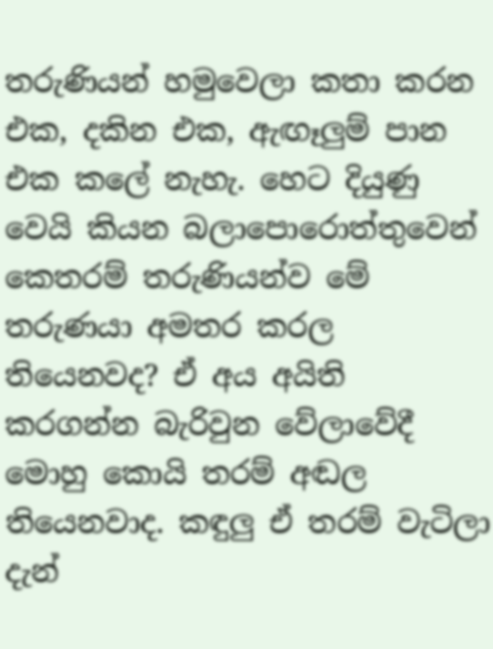තරුණියන් හමුවෙලා කතා කරන එක, දකින එක, ඇඟෑලුම් පාන එක කලේ නැහැ. හෙට දියුණු වෙයි කියන බලාපොරොත්තුවෙන් කෙතරම් තරුණියන්ව මේ තරුණයා අමතර කරල තියෙනවද? ඒ අය අයිති කරගන්න බැරිවුන වේලාවේදී මොහු කොයි තරම් අඬල තියෙනවාද. කඳුලු ඒ තරම් වැටිලා දැන්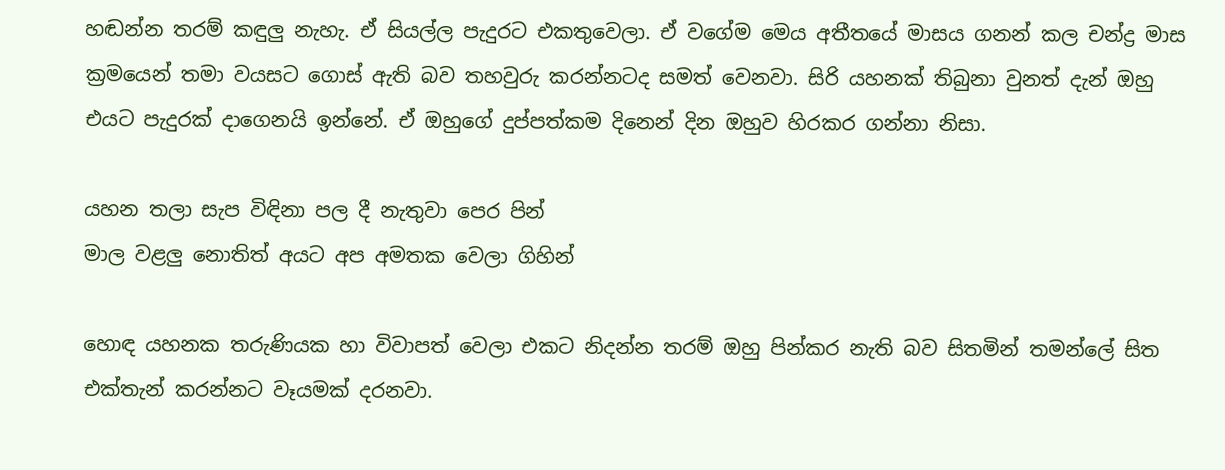හඬන්න තරම් කඳුලු නැහැ. ඒ සියල්ල පැදුරට එකතුවෙලා. ඒ වගේම මෙය අතීතයේ මාසය ගනන් කල චන්ද්‍ර මාස ක්‍රමයෙන් තමා වයසට ගොස් ඇති බව තහවුරු කරන්නටද සමත් වෙනවා. සිරි යහනක් තිබුනා වුනත් දැන් ඔහු එයට පැදුරක් දාගෙනයි ඉන්නේ. ඒ ඔහුගේ දුප්පත්කම දිනෙන් දින ඔහුව හිරකර ගන්නා නිසා.

යහන තලා සැප විඳිනා පල දී නැතුවා පෙර පින්
මාල වළලු නොතිත් අයට අප අමතක වෙලා ගිහින්

හොඳ යහනක තරුණියක හා විවාපත් වෙලා එකට නිදන්න තරම් ඔහු පින්කර නැති බව සිතමින් තමන්ලේ සිත එක්තැන් කරන්නට වෑයමක් දරනවා.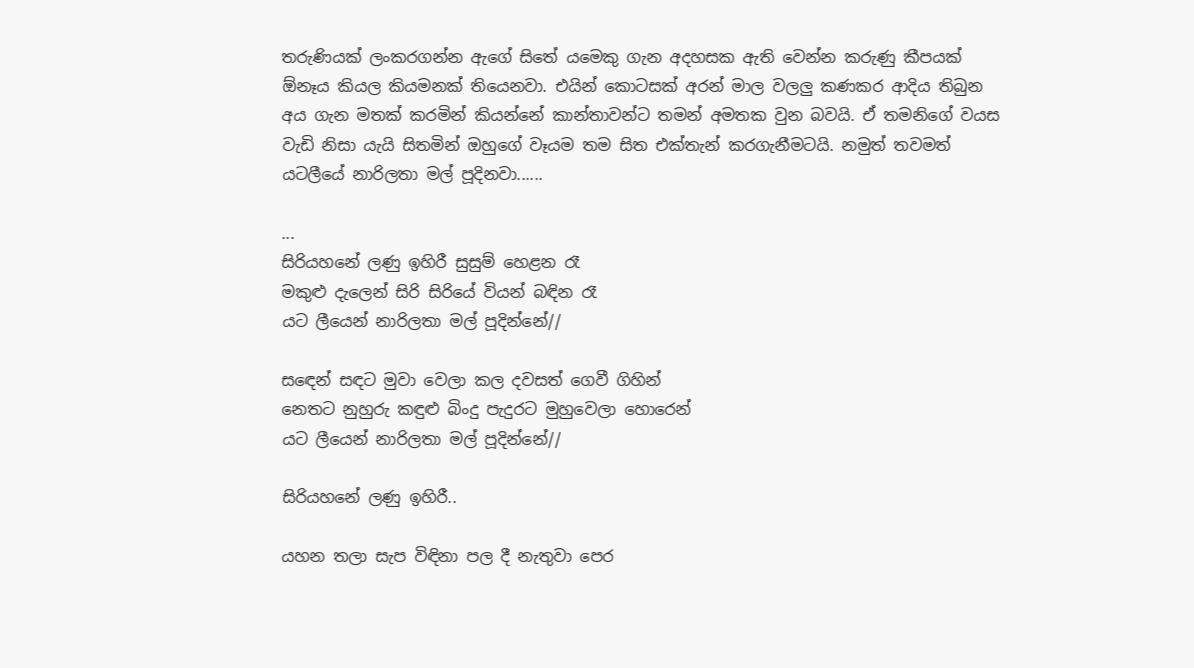තරුණියක් ලංකරගන්න ඇගේ සිතේ යමෙකු ගැන අදහසක ඇති වෙන්න කරුණු කීපයක් ඕනෑය කියල කියමනක් තියෙනවා. එයින් කොටසක් අරන් මාල වලලු කණකර ආදිය තිබුන අය ගැන මතක් කරමින් කියන්නේ කාන්තාවන්ට තමන් අමතක වුන බවයි. ඒ තමනිගේ වයස වැඩි නිසා යැයි සිතමින් ඔහුගේ වෑයම තම සිත එක්තැන් කරගැනීමටයි. නමුත් තවමත් යටලීයේ නාරිලතා මල් පූදිනවා......

...
සිරියහනේ ලණු ඉහිරී සුසුම් හෙළන රෑ
මකුළු දැලෙන් සිරි සිරියේ වියන් බඳින රෑ
යට ලීයෙන් නාරිලතා මල් පූදින්නේ//

ස‍ඳෙන් සඳට මුවා වෙලා කල දවසත් ගෙවී ගිහින්
නෙතට නුහුරු කඳුළු බිංදු පැදුරට මුහුවෙලා හොරෙන්
යට ලීයෙන් නාරිලතා මල් පූදින්නේ//

සිරියහනේ ලණු ඉහිරී..

යහන තලා සැප විඳිනා පල දී නැතුවා පෙර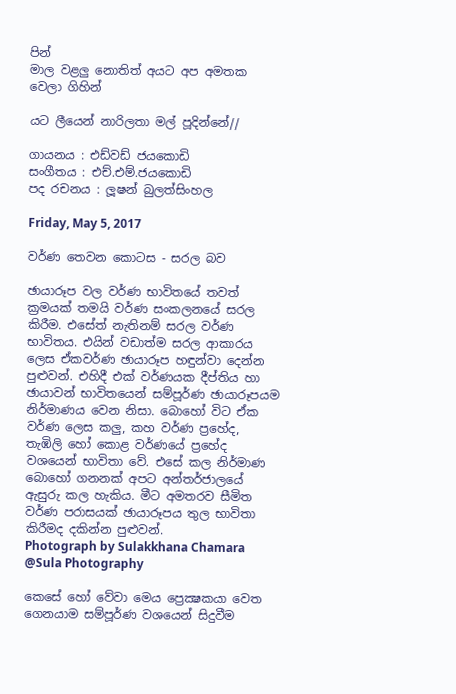පින්
මාල වළලු නොතිත් අයට අප අමතක වෙලා ගිහින්

යට ලීයෙන් නාරිලතා මල් පූදින්නේ//

ගායනය : එඩ්වඩ් ජයකොඩි
සංගීතය : එච්.එම්.ජයකොඩි
පද රචනය : ලූෂන් බුලත්සිංහල

Friday, May 5, 2017

වර්ණ තෙවන කොටස - සරල බව

ඡායාරූප වල වර්ණ භාවිතයේ තවත් ක්‍රමයක් තමයි වර්ණ සංකලනයේ සරල කිරීම. එසේත් නැතිනම් සරල වර්ණ භාවිතය. එයින් වඩාත්ම සරල ආකාරය ලෙස ඒකවර්ණ ඡායාරූප හඳුන්වා දෙන්න පුළුවන්. එහිදී එක් වර්ණයක දීප්තිය හා ඡායාවන් භාවිතයෙන් සම්පූර්ණ ඡායාරූපයම නිර්මාණය වෙන නිසා. බොහෝ විට ඒක වර්ණ ලෙස කලු, කහ වර්ණ ප්‍රහේද, තැඹිලි හෝ කොළ වර්ණයේ ප්‍රහේද වශයෙන් භාවිතා වේ. එසේ කල නිර්මාණ බොහෝ ගනනක් අපට අන්තර්ජාලයේ ඇසුරු කල හැකිය. මීට අමතරව සීමිත වර්ණ පරාසයක් ඡායාරූපය තුල භාවිතා කිරීමද දකින්න පුළුවන්.
Photograph by Sulakkhana Chamara @Sula Photography

කෙසේ හෝ ‍වේවා මෙය ප්‍රෙක්‍ෂකයා වෙත ගෙනයාම සම්පූර්ණ වශයෙන් සිදුවීම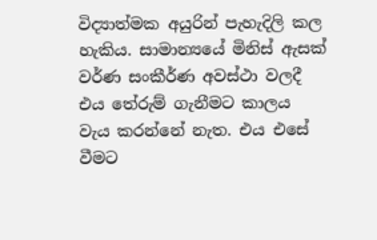විද්‍යාත්මක අයුරින් පැහැදිලි කල හැකිය. සාමාන්‍යයේ මිනිස් ඇසක් වර්ණ සංකීර්ණ අවස්ථා වලදී එය තේරුම් ගැනීමට කාලය වැය කරන්නේ නැත. එය එසේ වීමට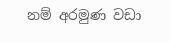නම් අරමුණ වඩා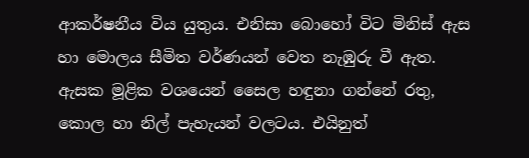ආකර්ෂනීය විය යුතුය. එනිසා බොහෝ විට මිනිස් ඇස හා ‍මොලය සීමිත වර්ණයන් වෙත නැඹුරු වී ඇත. ඇසක මූළික වශයෙන් සෛල හඳුනා ගන්නේ රතු, කොල හා නිල් පැහැයන් වලටය. එයිනුත්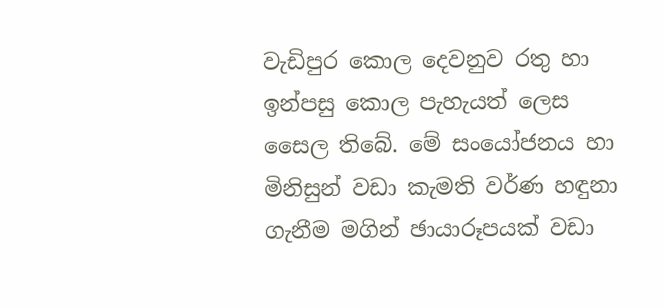වැඩිපුර කොල දෙවනුව රතු හා ඉන්පසු කොල පැහැයත් ලෙස සෛල තිබේ. මේ සංයෝජනය හා මිනිසුන් වඩා කැමති වර්ණ හඳුනා ගැනීම මගින් ඡායාරූපයක් වඩා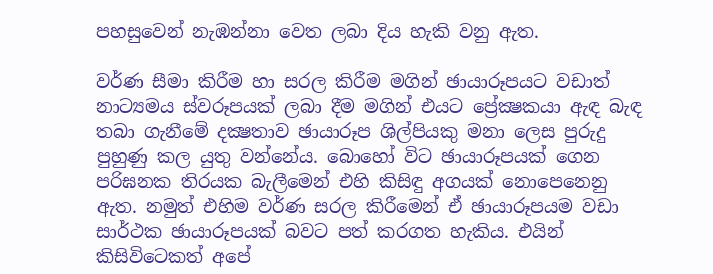පහසුවෙන් නැඹන්නා වෙත ලබා දිය හැකි වනු ඇත.

වර්ණ සීමා කිරීම හා සරල කිරීම මගින් ඡායාරූපයට වඩාත් නාට්‍යමය ස්වරූපයක් ලබා දීම මගින් එයට ප්‍රේක්‍ෂකයා ඇඳ බැඳ තබා ගැනීමේ දක්‍ෂතාව ඡායාරූප ශිල්පියකු මනා ලෙස පුරුදු පුහුණු කල යුතු වන්නේය. බොහෝ විට ඡායාරූපයක් ගෙන පරිඝනක තිරයක බැලීමෙන් එහි කිසිඳු අගයක් නොපෙනෙනු ඇත. නමුත් එහිම වර්ණ සරල කිරීමෙන් ඒ ඡායාරූපයම වඩා සාර්ථක ඡායාරූපයක් බවට පත් කරගත හැකිය. එයින් කිසිවිටෙකත් අපේ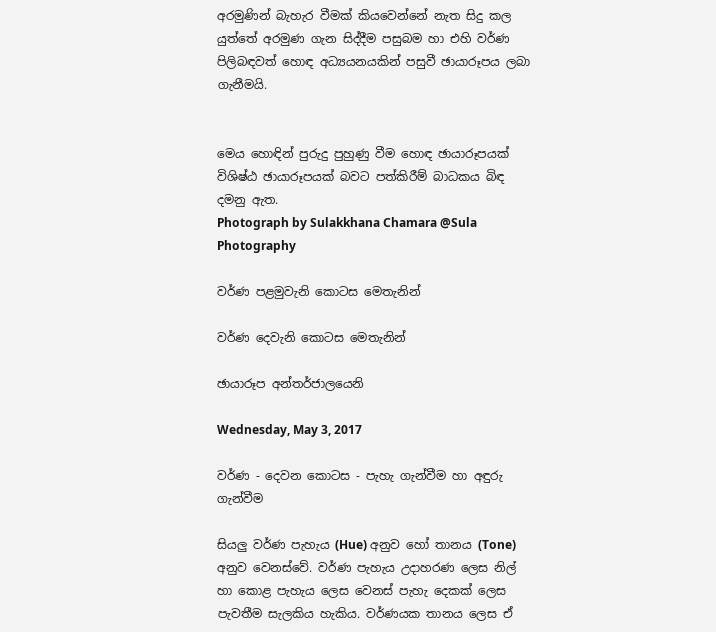අරමුණින් බැහැර වීමක් කියවෙන්නේ නැත සිදු කල යුත්තේ අරමුණ ගැන සිද්දීම පසුබම හා එහි වර්ණ පිලිබඳවත් හොඳ අධ්‍යයනයකින් පසුවී ඡායාරූපය ලබා ගැනීමයි.


මෙය හොඳින් පුරුදු පුහුණු වීම හොඳ ඡායාරූපයක් විශිෂ්ඨ ඡායාරූපයක් බවට පත්කිරීම් බාධකය බිඳ දමනු ඇත.
Photograph by Sulakkhana Chamara @Sula Photography

වර්ණ පළමුවැනි කොටස මෙතැනින්

වර්ණ දෙවැනි කොටස මෙතැනින්

ඡායාරූප අන්තර්ජාලයෙනි

Wednesday, May 3, 2017

වර්ණ - දෙවන කොටස - පැහැ ගැන්වීම හා අඳුරු ගැන්වීම

සියලු වර්ණ පැහැය (Hue) අනුව හෝ තානය (Tone) අනුව වෙනස්වේ. වර්ණ පැහැය උදාහරණ ලෙස නිල් හා කොළ පැහැය ලෙස වෙනස් පැහැ දෙකක් ලෙස පැවතීම සැලකිය හැකිය. වර්ණයක තානය ලෙස ඒ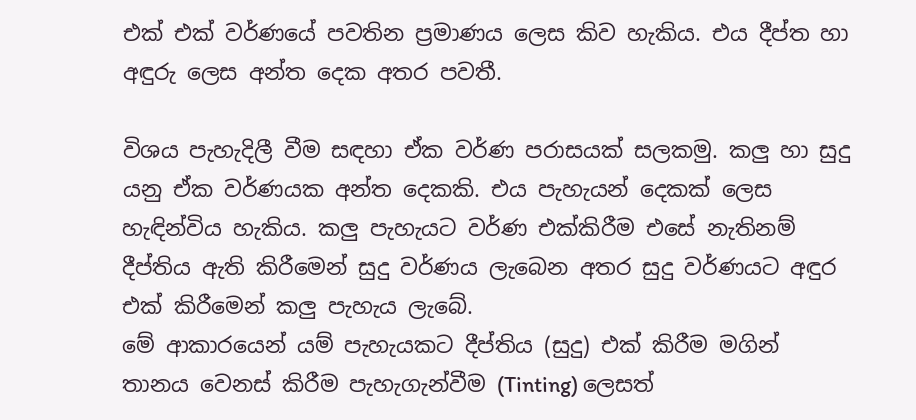එක් එක් වර්ණයේ පවතින ප්‍රමාණය ලෙස කිව හැකිය. එය දීප්ත හා අඳුරු ලෙස අන්ත දෙක අතර පවතී.

විශය පැහැදිලී වීම සඳහා ඒක වර්ණ පරාසයක් සලකමු. කලු හා සුදු යනු ඒක වර්ණයක අන්ත දෙකකි. එය පැහැයන් දෙකක් ලෙස හැඳින්විය හැකිය. කලු පැහැයට වර්ණ එක්කිරීම එසේ නැතිනම් දීප්තිය ඇති කිරීමෙන් සුදු වර්ණය ලැබෙන අතර සුදු වර්ණයට අඳුර එක් කිරීමෙන් කලු පැහැය ලැබේ.
මේ ආකාරයෙන් යම් පැහැයකට දීප්තිය (සුදු) එක් කිරීම මගින් තානය වෙනස් කිරීම පැහැගැන්වීම (Tinting) ලෙසත්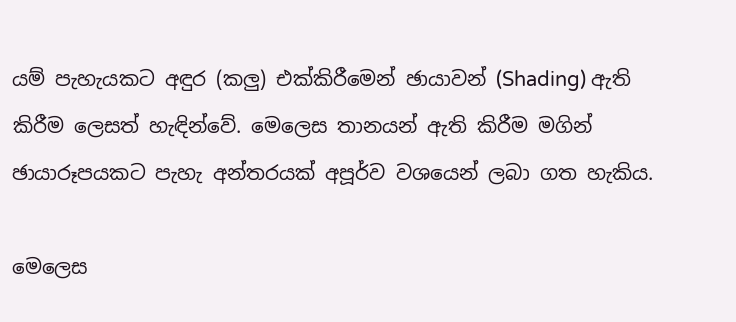යම් පැහැයකට අඳුර (කලු) එක්කිරීමෙන් ඡායාවන් (Shading) ඇති කිරීම ලෙසත් හැඳින්වේ. මෙලෙස තානයන් ඇති කිරීම මගින් ඡායාරූපයකට පැහැ අන්තරයක් අපූර්ව ව‍ශයෙන් ලබා ගත හැකිය.

මෙලෙස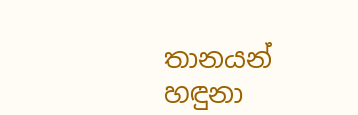තානයන් හඳුනා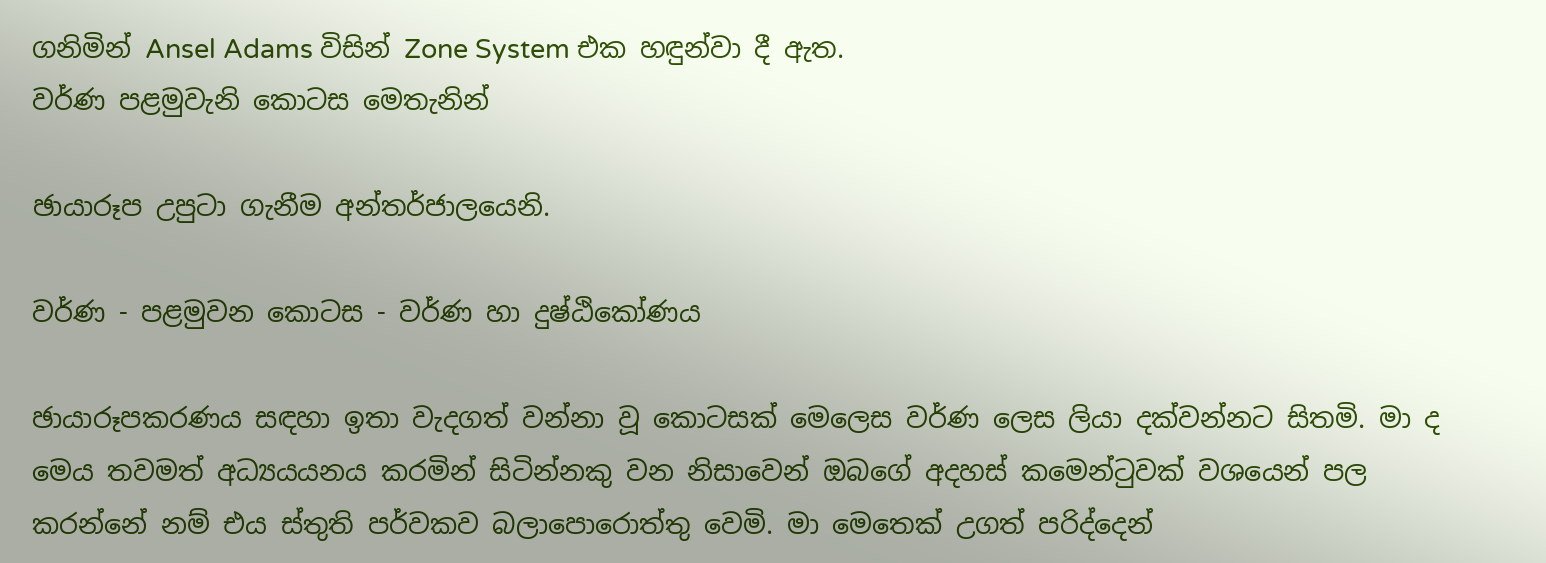ගනිමින් Ansel Adams විසින් Zone System එක හඳුන්වා දී ඇත.
වර්ණ පළමුවැනි කොටස මෙතැනින්

ඡායාරූප උපුටා ගැනීම අන්තර්ජාලයෙනි.

වර්ණ - පළමුවන කොටස - වර්ණ හා දුෂ්ඨිකෝණය

ඡායාරූපකරණය සඳහා ඉතා වැදගත් වන්නා වූ කොටසක් මෙලෙස වර්ණ ලෙස ලියා දක්වන්නට සිතමි. මා ද මෙය තවමත් අධ්‍යයයනය කරමින් සිටින්නකු වන නිසාවෙන් ඔබගේ ‍අදහස් කමෙන්ටුවක් වශයෙන් පල කරන්නේ නම් එය ස්තුති පර්වකව බලාපොරොත්තු වෙමි. මා මෙතෙක් උගත් පරිද්දෙන්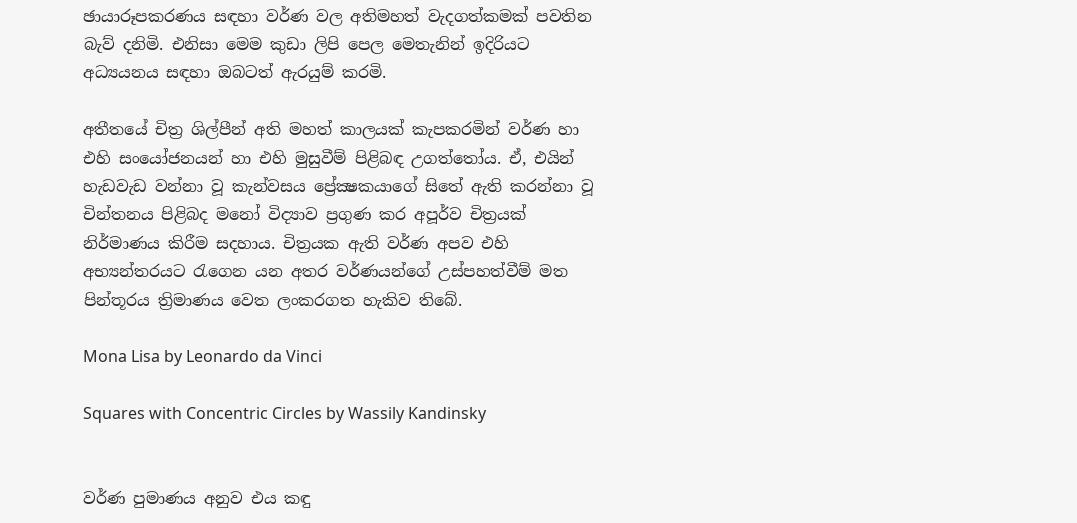ඡායාරූපකරණය සඳහා වර්ණ වල අතිමහත් වැදගත්කමක් පවතින බැව් දනිමි. එනිසා මෙම කුඩා ලිපි පෙල මෙතැනින් ඉදිරියට  අධ්‍යයනය සඳහා ඔබටත් ඇරයුම් කරමි.

අතීතයේ චිත්‍ර ශිල්පීන් අති මහත් කාලයක් කැපකරමින් වර්ණ හා එහි සංයෝජනයන් හා එහි මුසුවීම් පිළිබඳ උගත්තෝය. ඒ, එයින් හැඩවැඩ වන්නා වූ කැන්වසය ප්‍රේක්‍ෂකයාගේ සිතේ ඇති කරන්නා වූ චින්තනය පිළිබද මනෝ විද්‍යාව ප්‍රගුණ කර අපූර්ව චිත්‍රයක් නිර්මාණය කිරීම සදහාය. චිත්‍රයක ඇති වර්ණ අපව එහි අභ්‍යන්තරයට රැගෙන යන අතර වර්ණයන්ගේ උස්පහත්වීම් මත පින්තූරය ත්‍රිමාණය වෙත ලංකරගත හැකිව තිබේ.

Mona Lisa by Leonardo da Vinci

Squares with Concentric Circles by Wassily Kandinsky


වර්ණ පුමාණය අනුව එය කඳු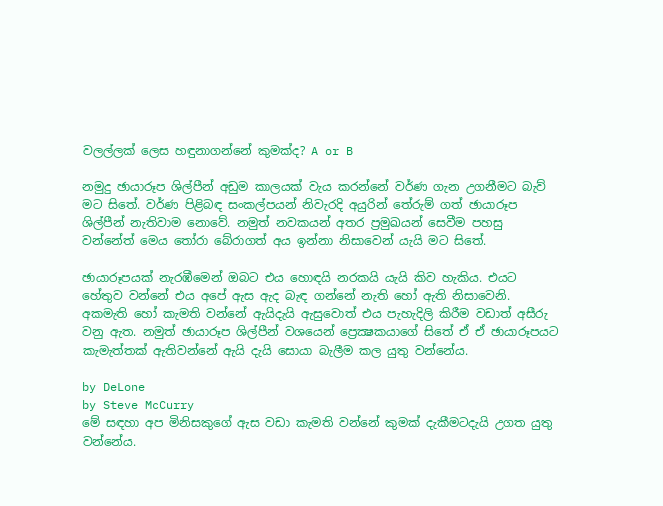වලල්ලක් ලෙස හඳුනාගන්නේ කුමක්ද? A or B

නමුදු ඡායාරූප ශිල්පීන් අඩුම කාලයක් වැය කරන්නේ වර්ණ ගැන උගනීමට බැව් මට සිතේ. වර්ණ පිළිබඳ සංකල්පයන් නිවැරදි අයුරින් තේරුම් ගත් ඡායාරූප ශිල්පීන් නැතිවාම නොවේ. නමුත් නවකයන් අතර ප්‍රමුඛයන් සෙවීම පහසු වන්නේත් මෙය තෝරා බේරාගත් අය ඉන්නා නිසාවෙන් යැයි මට සිතේ.

ඡායාරූපයක් නැරඹීමෙන් ඔබට එය හොඳයි නරකයි යැයි කිව හැකිය. එයට හේතුව වන්නේ එය අපේ ඇස ඇද බැඳ ගන්නේ නැති හෝ ඇති නිසාවෙනි. අකමැති හෝ කැමති වන්නේ ඇයිදැයි ඇසුවොත් එය පැහැදිලි කිරීම වඩාත් අසීරු වනු ඇත. නමුත් ඡායාරූප ශිල්පීන් වශයෙන් ප්‍රෙක්‍ෂකයාගේ සිතේ ඒ ඒ ඡායාරූපයට කැමැත්තක් ඇතිවන්නේ ඇයි දැයි සොයා බැලීම කල යුතු වන්නේය.

by DeLone
by Steve McCurry
මේ සඳහා අප මිනිසකුගේ ඇස වඩා කැමති වන්නේ කුමක් දැකීමටදැයි උගත යුතු වන්නේය.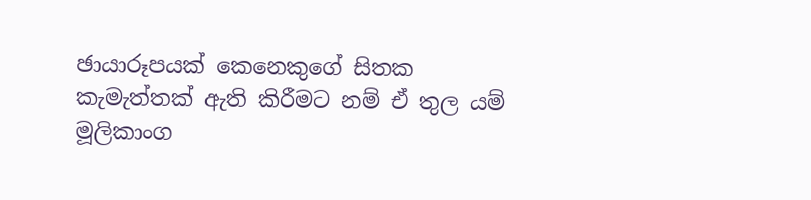ඡායාරූපයක් කෙනෙකුගේ සිතක කැමැත්තක් ඇති කිරීමට නම් ඒ තුල යම් මූලිකාංග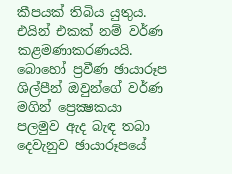කීපයක් තිබිය යුතුය. එයින් එකක් නම් වර්ණ කළමණාකරණයයි. බොහෝ ප්‍රවීණ ඡායාරූප ශිල්පීන් ඔවුන්ගේ වර්ණ මගින් ප්‍රෙක්‍ෂකයා පලමුව ඇද බැඳ තබා දෙවැනුව ඡායාරූපයේ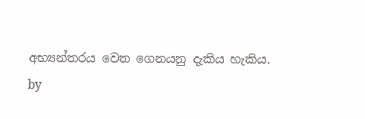අභ්‍යන්තරය වෙත ගෙනයනු දැකිය හැකිය.
by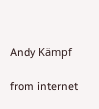Andy Kämpf

from internet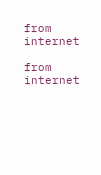from internet

from internet